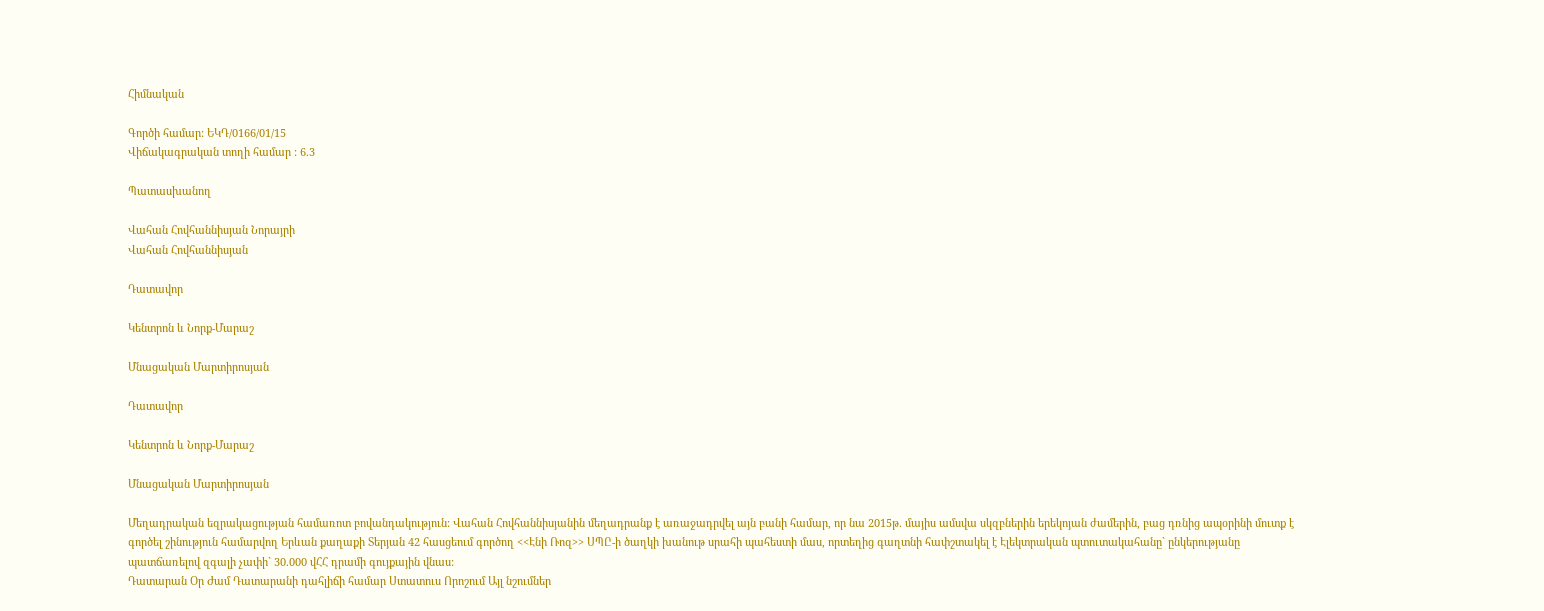Հիմնական

Գործի համար: ԵԿԴ/0166/01/15
Վիճակագրական տողի համար : 6.3

Պատասխանող

Վահան Հովհաննիսյան Նորայրի
Վահան Հովհաննիսյան

Դատավոր

Կենտրոն և Նորք-Մարաշ

Մնացական Մարտիրոսյան

Դատավոր

Կենտրոն և Նորք-Մարաշ

Մնացական Մարտիրոսյան

Մեղադրական եզրակացության համառոտ բովանդակություն: Վահան Հովհաննիսյանին մեղադրանք է առաջադրվել այն բանի համար, որ նա 2015թ. մայիս ամսվա սկզբներին երեկոյան ժամերին, բաց դռնից ապօրինի մուտք է գործել շինություն համարվող Երևան քաղաքի Տերյան 42 հասցեում գործող <<Էնի Ռոզ>> ՍՊԸ-ի ծաղկի խանութ սրահի պահեստի մաս, որտեղից գաղտնի հափշտակել է Էլեկտրական պտուտակահանը` ընկերությանը պատճառելով զգալի չափի` 30.000 վՀՀ դրամի գույքային վնաս:
Դատարան Օր Ժամ Դատարանի դահլիճի համար Ստատուս Որոշում Այլ նշումներ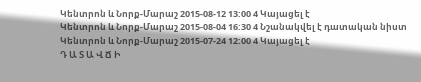Կենտրոն և Նորք-Մարաշ 2015-08-12 13:00 4 Կայացել է
Կենտրոն և Նորք-Մարաշ 2015-08-04 16:30 4 Նշանակվել է դատական նիստ
Կենտրոն և Նորք-Մարաշ 2015-07-24 12:00 4 Կայացել է
Դ Ա Տ Ա Վ Ճ Ի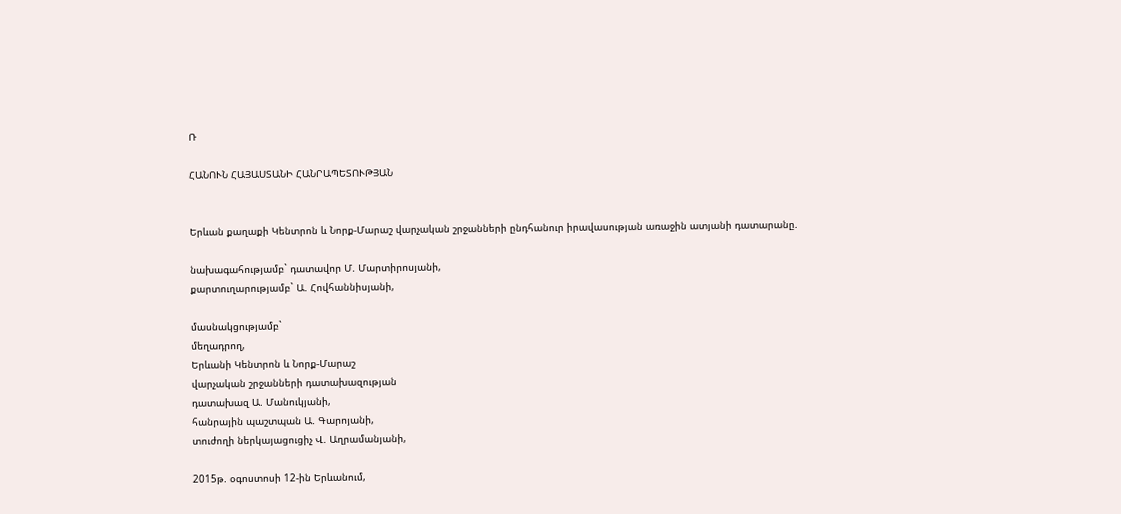Ռ

ՀԱՆՈՒՆ ՀԱՅԱՍՏԱՆԻ ՀԱՆՐԱՊԵՏՈՒԹՅԱՆ


Երևան քաղաքի Կենտրոն և Նորք-Մարաշ վարչական շրջանների ընդհանուր իրավասության առաջին ատյանի դատարանը.

նախագահությամբ` դատավոր Մ. Մարտիրոսյանի,
քարտուղարությամբ` Ա. Հովհաննիսյանի,

մասնակցությամբ`
մեղադրող,
Երևանի Կենտրոն և Նորք-Մարաշ
վարչական շրջանների դատախազության
դատախազ Ա. Մանուկյանի,
հանրային պաշտպան Ա. Գարոյանի,
տուժողի ներկայացուցիչ Վ. Աղրամանյանի,

2015թ. օգոստոսի 12-ին Երևանում,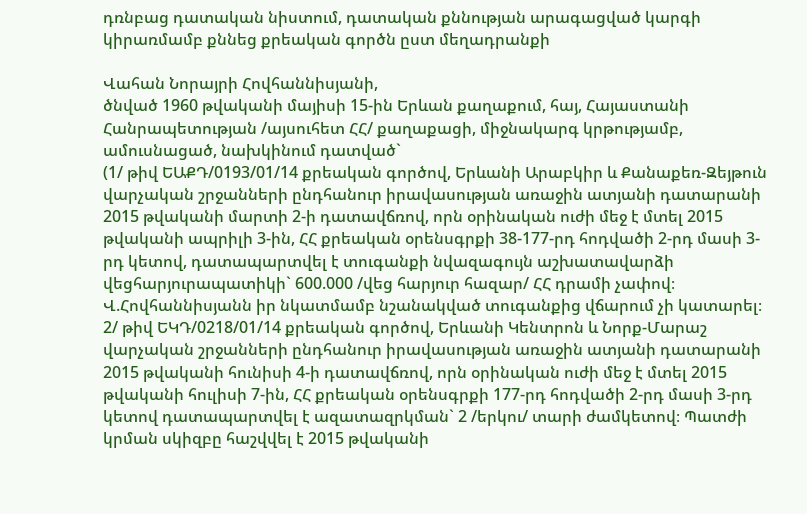դռնբաց դատական նիստում, դատական քննության արագացված կարգի կիրառմամբ քննեց քրեական գործն ըստ մեղադրանքի

Վահան Նորայրի Հովհաննիսյանի,
ծնված 1960 թվականի մայիսի 15-ին Երևան քաղաքում, հայ, Հայաստանի Հանրապետության /այսուհետ ՀՀ/ քաղաքացի, միջնակարգ կրթությամբ, ամուսնացած, նախկինում դատված`
(1/ թիվ ԵԱՔԴ/0193/01/14 քրեական գործով, Երևանի Արաբկիր և Քանաքեռ-Զեյթուն վարչական շրջանների ընդհանուր իրավասության առաջին ատյանի դատարանի 2015 թվականի մարտի 2-ի դատավճռով, որն օրինական ուժի մեջ է մտել 2015 թվականի ապրիլի 3-ին, ՀՀ քրեական օրենսգրքի 38-177-րդ հոդվածի 2-րդ մասի 3-րդ կետով, դատապարտվել է տուգանքի նվազագույն աշխատավարձի վեցհարյուրապատիկի` 600.000 /վեց հարյուր հազար/ ՀՀ դրամի չափով։ Վ.Հովհաննիսյանն իր նկատմամբ նշանակված տուգանքից վճարում չի կատարել։
2/ թիվ ԵԿԴ/0218/01/14 քրեական գործով, Երևանի Կենտրոն և Նորք-Մարաշ վարչական շրջանների ընդհանուր իրավասության առաջին ատյանի դատարանի 2015 թվականի հունիսի 4-ի դատավճռով, որն օրինական ուժի մեջ է մտել 2015 թվականի հուլիսի 7-ին, ՀՀ քրեական օրենսգրքի 177-րդ հոդվածի 2-րդ մասի 3-րդ կետով դատապարտվել է ազատազրկման` 2 /երկու/ տարի ժամկետով։ Պատժի կրման սկիզբը հաշվվել է 2015 թվականի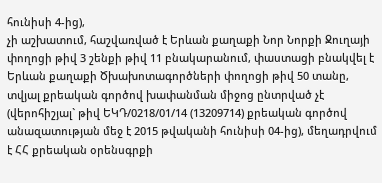հունիսի 4-ից),
չի աշխատում, հաշվառված է Երևան քաղաքի Նոր Նորքի Ջուղայի փողոցի թիվ 3 շենքի թիվ 11 բնակարանում, փաստացի բնակվել է Երևան քաղաքի Ծխախոտագործների փողոցի թիվ 50 տանը, տվյալ քրեական գործով խափանման միջոց ընտրված չէ (վերոհիշյալ` թիվ ԵԿԴ/0218/01/14 (13209714) քրեական գործով անազատության մեջ է 2015 թվականի հունիսի 04-ից), մեղադրվում է ՀՀ քրեական օրենսգրքի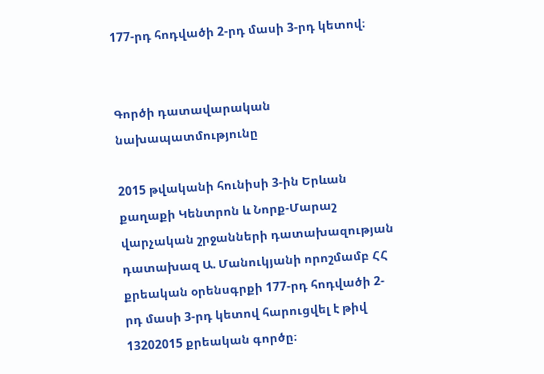177-րդ հոդվածի 2-րդ մասի 3-րդ կետով։


Գործի դատավարական նախապատմությունը

2015 թվականի հունիսի 3-ին Երևան քաղաքի Կենտրոն և Նորք-Մարաշ վարչական շրջանների դատախազության դատախազ Ա. Մանուկյանի որոշմամբ ՀՀ քրեական օրենսգրքի 177-րդ հոդվածի 2-րդ մասի 3-րդ կետով հարուցվել է թիվ 13202015 քրեական գործը։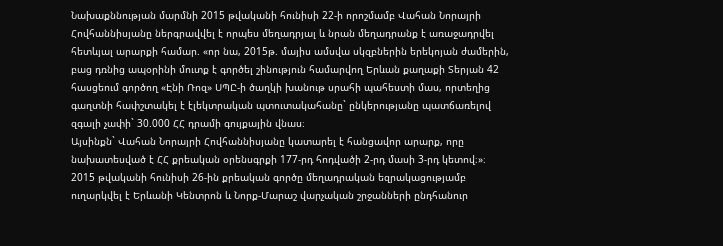Նախաքննության մարմնի 2015 թվականի հունիսի 22-ի որոշմամբ Վահան Նորայրի Հովհաննիսյանը ներգրավվել է որպես մեղադրյալ և նրան մեղադրանք է առաջադրվել հետևյալ արարքի համար. «որ նա, 2015թ. մայիս ամսվա սկզբներին երեկոյան ժամերին, բաց դռնից ապօրինի մուտք է գործել շինություն համարվող Երևան քաղաքի Տերյան 42 հասցեում գործող «Էնի Ռոզ» ՍՊԸ-ի ծաղկի խանութ սրահի պահեստի մաս, որտեղից գաղտնի հափշտակել է էլեկտրական պտուտակահանը` ընկերությանը պատճառելով զգալի չափի` 30.000 ՀՀ դրամի գույքային վնաս։
Այսինքն` Վահան Նորայրի Հովհաննիսյանը կատարել է հանցավոր արարք, որը նախատեսված է ՀՀ քրեական օրենսգրքի 177-րդ հոդվածի 2-րդ մասի 3-րդ կետով։»։
2015 թվականի հունիսի 26-ին քրեական գործը մեղադրական եզրակացությամբ ուղարկվել է Երևանի Կենտրոն և Նորք-Մարաշ վարչական շրջանների ընդհանուր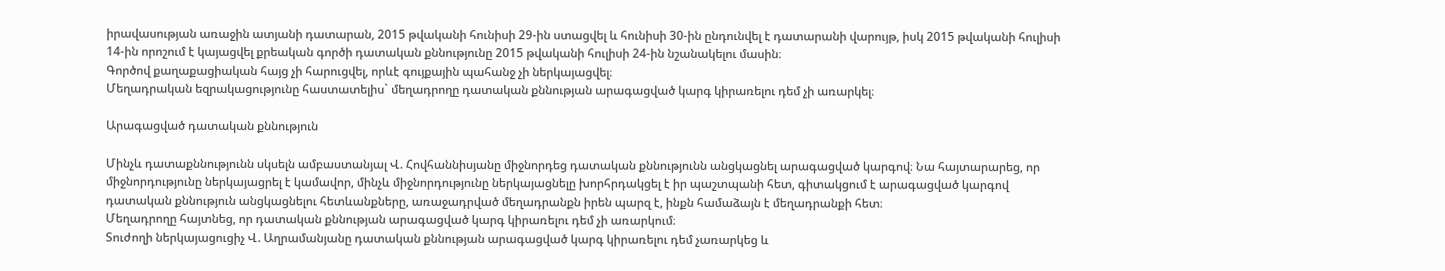իրավասության առաջին ատյանի դատարան, 2015 թվականի հունիսի 29-ին ստացվել և հունիսի 30-ին ընդունվել է դատարանի վարույթ, իսկ 2015 թվականի հուլիսի 14-ին որոշում է կայացվել քրեական գործի դատական քննությունը 2015 թվականի հուլիսի 24-ին նշանակելու մասին։
Գործով քաղաքացիական հայց չի հարուցվել, որևէ գույքային պահանջ չի ներկայացվել։
Մեղադրական եզրակացությունը հաստատելիս` մեղադրողը դատական քննության արագացված կարգ կիրառելու դեմ չի առարկել։

Արագացված դատական քննություն

Մինչև դատաքննությունն սկսելն ամբաստանյալ Վ. Հովհաննիսյանը միջնորդեց դատական քննությունն անցկացնել արագացված կարգով։ Նա հայտարարեց, որ միջնորդությունը ներկայացրել է կամավոր, մինչև միջնորդությունը ներկայացնելը խորհրդակցել է իր պաշտպանի հետ, գիտակցում է արագացված կարգով դատական քննություն անցկացնելու հետևանքները, առաջադրված մեղադրանքն իրեն պարզ է, ինքն համաձայն է մեղադրանքի հետ։
Մեղադրողը հայտնեց, որ դատական քննության արագացված կարգ կիրառելու դեմ չի առարկում։
Տուժողի ներկայացուցիչ Վ. Աղրամանյանը դատական քննության արագացված կարգ կիրառելու դեմ չառարկեց և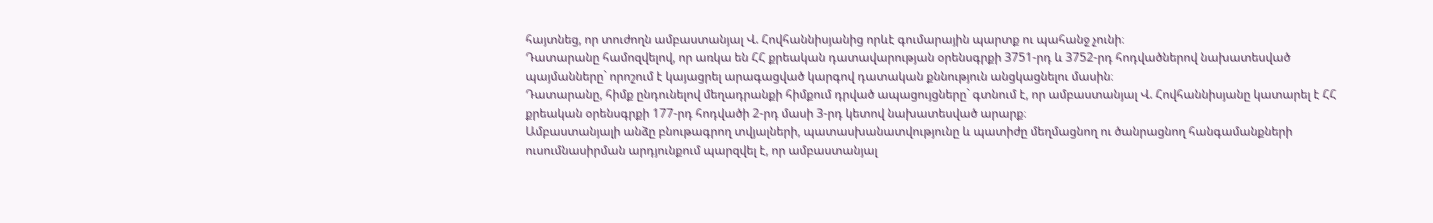հայտնեց, որ տուժողն ամբաստանյալ Վ. Հովհաննիսյանից որևէ գումարային պարտք ու պահանջ չունի։
Դատարանը համոզվելով, որ առկա են ՀՀ քրեական դատավարության օրենսգրքի 3751-րդ և 3752-րդ հոդվածներով նախատեսված պայմանները` որոշում է կայացրել արագացված կարգով դատական քննություն անցկացնելու մասին։
Դատարանը, հիմք ընդունելով մեղադրանքի հիմքում դրված ապացույցները` գտնում է, որ ամբաստանյալ Վ. Հովհաննիսյանը կատարել է ՀՀ քրեական օրենսգրքի 177-րդ հոդվածի 2-րդ մասի 3-րդ կետով նախատեսված արարք։
Ամբաստանյալի անձը բնութագրող տվյալների, պատասխանատվությունը և պատիժը մեղմացնող ու ծանրացնող հանգամանքների ուսումնասիրման արդյունքում պարզվել է, որ ամբաստանյալ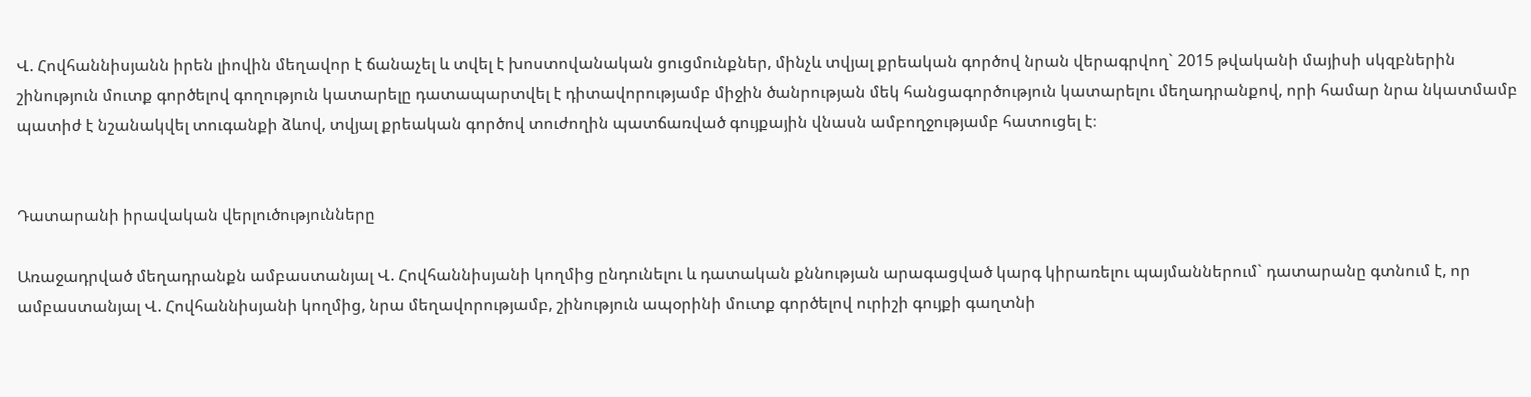Վ. Հովհաննիսյանն իրեն լիովին մեղավոր է ճանաչել և տվել է խոստովանական ցուցմունքներ, մինչև տվյալ քրեական գործով նրան վերագրվող` 2015 թվականի մայիսի սկզբներին շինություն մուտք գործելով գողություն կատարելը դատապարտվել է դիտավորությամբ միջին ծանրության մեկ հանցագործություն կատարելու մեղադրանքով, որի համար նրա նկատմամբ պատիժ է նշանակվել տուգանքի ձևով, տվյալ քրեական գործով տուժողին պատճառված գույքային վնասն ամբողջությամբ հատուցել է։


Դատարանի իրավական վերլուծությունները

Առաջադրված մեղադրանքն ամբաստանյալ Վ. Հովհաննիսյանի կողմից ընդունելու և դատական քննության արագացված կարգ կիրառելու պայմաններում` դատարանը գտնում է, որ ամբաստանյալ Վ. Հովհաննիսյանի կողմից, նրա մեղավորությամբ, շինություն ապօրինի մուտք գործելով ուրիշի գույքի գաղտնի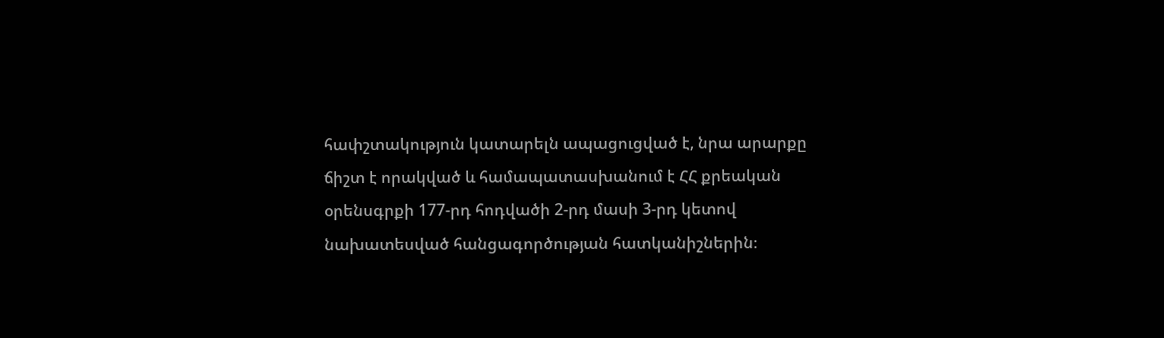հափշտակություն կատարելն ապացուցված է, նրա արարքը ճիշտ է որակված և համապատասխանում է ՀՀ քրեական օրենսգրքի 177-րդ հոդվածի 2-րդ մասի 3-րդ կետով նախատեսված հանցագործության հատկանիշներին։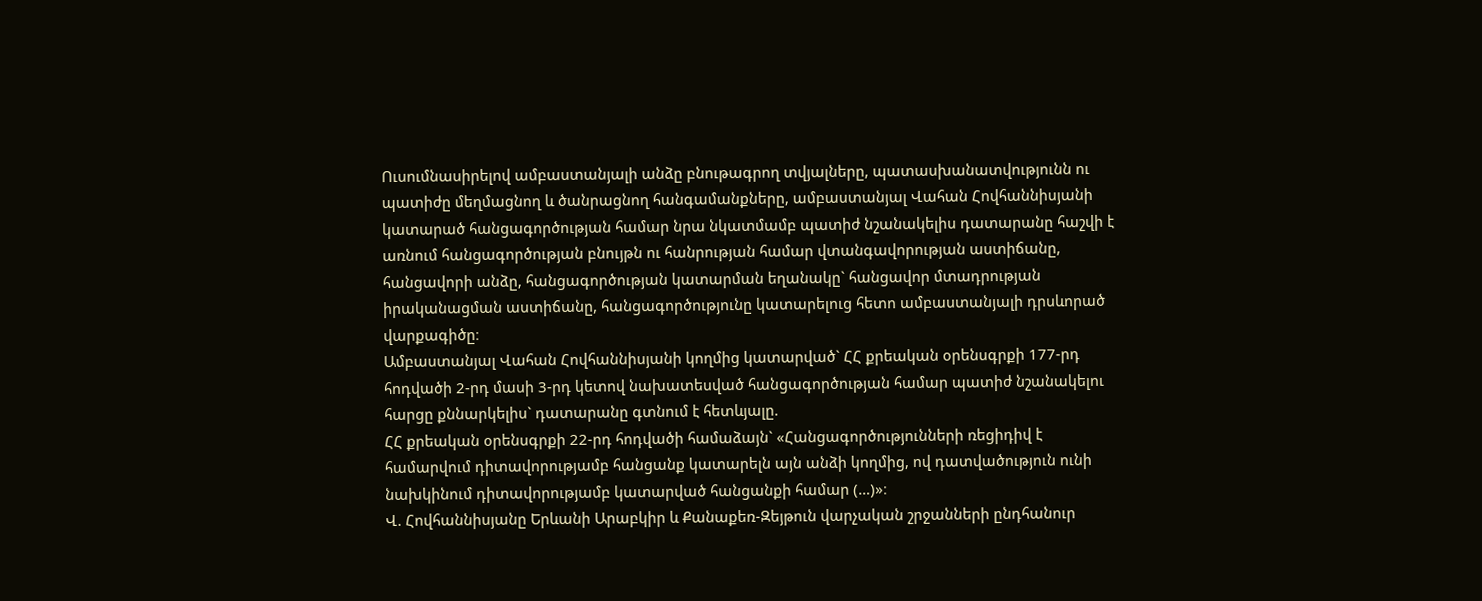Ուսումնասիրելով ամբաստանյալի անձը բնութագրող տվյալները, պատասխանատվությունն ու պատիժը մեղմացնող և ծանրացնող հանգամանքները, ամբաստանյալ Վահան Հովհաննիսյանի կատարած հանցագործության համար նրա նկատմամբ պատիժ նշանակելիս դատարանը հաշվի է առնում հանցագործության բնույթն ու հանրության համար վտանգավորության աստիճանը, հանցավորի անձը, հանցագործության կատարման եղանակը` հանցավոր մտադրության իրականացման աստիճանը, հանցագործությունը կատարելուց հետո ամբաստանյալի դրսևորած վարքագիծը։
Ամբաստանյալ Վահան Հովհաննիսյանի կողմից կատարված` ՀՀ քրեական օրենսգրքի 177-րդ հոդվածի 2-րդ մասի 3-րդ կետով նախատեսված հանցագործության համար պատիժ նշանակելու հարցը քննարկելիս` դատարանը գտնում է հետևյալը.
ՀՀ քրեական օրենսգրքի 22-րդ հոդվածի համաձայն` «Հանցագործությունների ռեցիդիվ է համարվում դիտավորությամբ հանցանք կատարելն այն անձի կողմից, ով դատվածություն ունի նախկինում դիտավորությամբ կատարված հանցանքի համար (…)»։
Վ. Հովհաննիսյանը Երևանի Արաբկիր և Քանաքեռ-Զեյթուն վարչական շրջանների ընդհանուր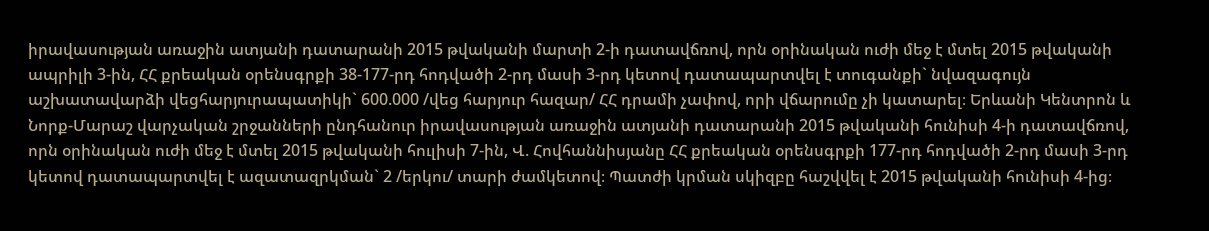իրավասության առաջին ատյանի դատարանի 2015 թվականի մարտի 2-ի դատավճռով, որն օրինական ուժի մեջ է մտել 2015 թվականի ապրիլի 3-ին, ՀՀ քրեական օրենսգրքի 38-177-րդ հոդվածի 2-րդ մասի 3-րդ կետով դատապարտվել է տուգանքի` նվազագույն աշխատավարձի վեցհարյուրապատիկի` 600.000 /վեց հարյուր հազար/ ՀՀ դրամի չափով, որի վճարումը չի կատարել։ Երևանի Կենտրոն և Նորք-Մարաշ վարչական շրջանների ընդհանուր իրավասության առաջին ատյանի դատարանի 2015 թվականի հունիսի 4-ի դատավճռով, որն օրինական ուժի մեջ է մտել 2015 թվականի հուլիսի 7-ին, Վ. Հովհաննիսյանը ՀՀ քրեական օրենսգրքի 177-րդ հոդվածի 2-րդ մասի 3-րդ կետով դատապարտվել է ազատազրկման` 2 /երկու/ տարի ժամկետով։ Պատժի կրման սկիզբը հաշվվել է 2015 թվականի հունիսի 4-ից։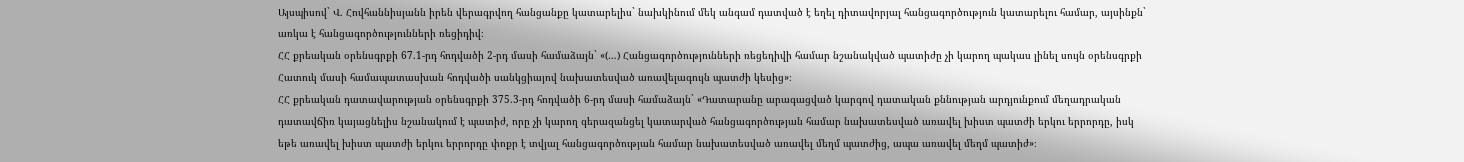Այսպիսով` Վ. Հովհաննիսյանն իրեն վերագրվող հանցանքը կատարելիս` նախկինում մեկ անգամ դատված է եղել դիտավորյալ հանցագործություն կատարելու համար, այսինքն` առկա է հանցագործությունների ռեցիդիվ։
ՀՀ քրեական օրենսգրքի 67.1-րդ հոդվածի 2-րդ մասի համաձայն` «(…) Հանցագործությունների ռեցեդիվի համար նշանակված պատիժը չի կարող պակաս լինել սույն օրենսգրքի Հատուկ մասի համապատասխան հոդվածի սանկցիայով նախատեսված առավելագույն պատժի կեսից»։
ՀՀ քրեական դատավարության օրենսգրքի 375.3-րդ հոդվածի 6-րդ մասի համաձայն` «Դատարանը արագացված կարգով դատական քննության արդյունքում մեղադրական դատավճիռ կայացնելիս նշանակում է պատիժ, որը չի կարող գերազանցել կատարված հանցագործության համար նախատեսված առավել խիստ պատժի երկու երրորդը, իսկ եթե առավել խիստ պատժի երկու երրորդը փոքր է տվյալ հանցագործության համար նախատեսված առավել մեղմ պատժից, ապա առավել մեղմ պատիժ»։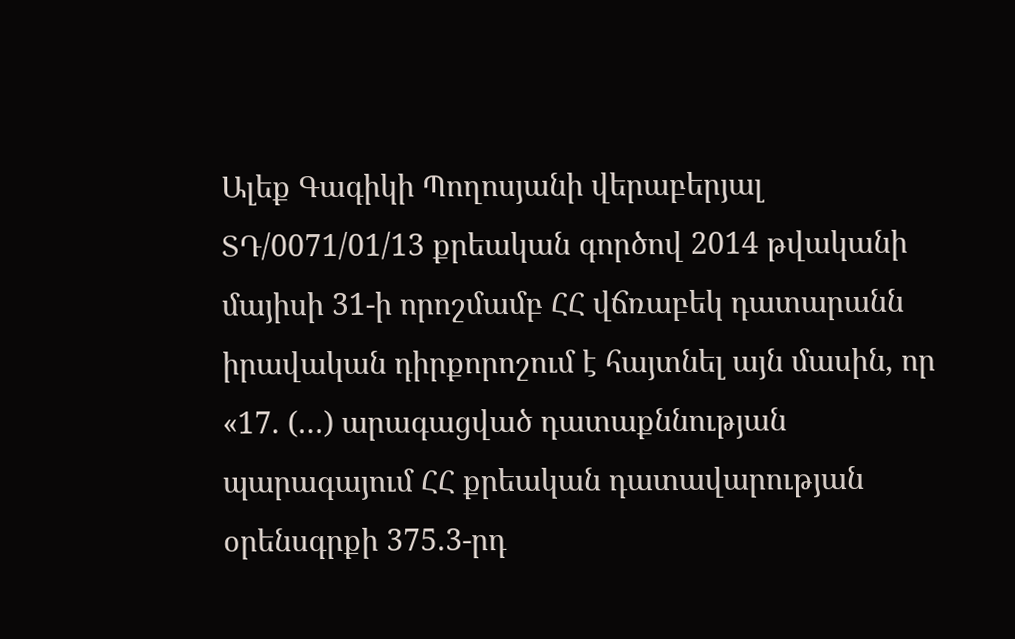Ալեք Գագիկի Պողոսյանի վերաբերյալ ՏԴ/0071/01/13 քրեական գործով 2014 թվականի մայիսի 31-ի որոշմամբ ՀՀ վճռաբեկ դատարանն իրավական դիրքորոշում է հայտնել այն մասին, որ «17. (…) արագացված դատաքննության պարագայում ՀՀ քրեական դատավարության օրենսգրքի 375.3-րդ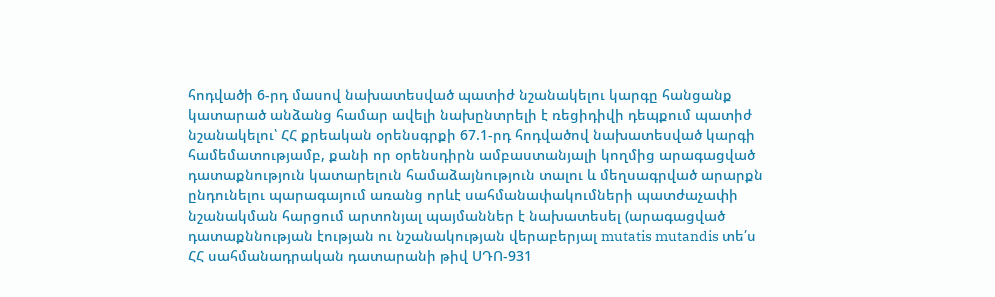հոդվածի 6-րդ մասով նախատեսված պատիժ նշանակելու կարգը հանցանք կատարած անձանց համար ավելի նախընտրելի է ռեցիդիվի դեպքում պատիժ նշանակելու՝ ՀՀ քրեական օրենսգրքի 67.1-րդ հոդվածով նախատեսված կարգի համեմատությամբ, քանի որ օրենսդիրն ամբաստանյալի կողմից արագացված դատաքնություն կատարելուն համաձայնություն տալու և մեղսագրված արարքն ընդունելու պարագայում առանց որևէ սահմանափակումների պատժաչափի նշանակման հարցում արտոնյալ պայմաններ է նախատեսել (արագացված դատաքննության էության ու նշանակության վերաբերյալ mutatis mutandis տե՛ս ՀՀ սահմանադրական դատարանի թիվ ՍԴՈ-931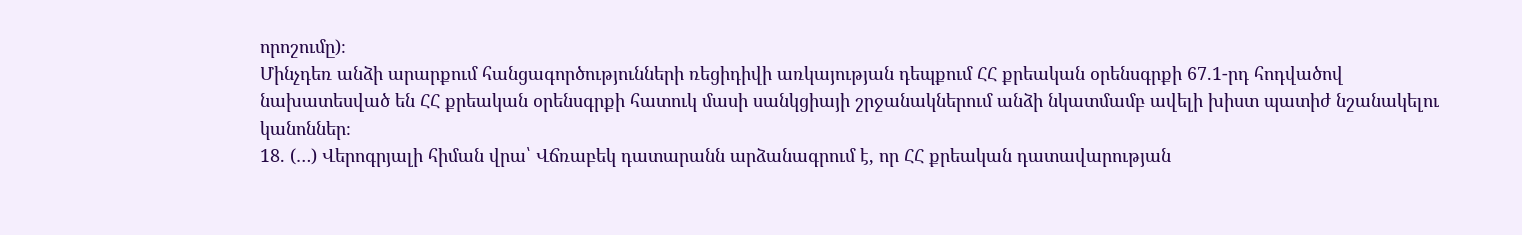որոշումը)։
Մինչդեռ անձի արարքում հանցագործությունների ռեցիդիվի առկայության դեպքում ՀՀ քրեական օրենսգրքի 67.1-րդ հոդվածով նախատեսված են ՀՀ քրեական օրենսգրքի հատուկ մասի սանկցիայի շրջանակներում անձի նկատմամբ ավելի խիստ պատիժ նշանակելու կանոններ։
18. (…) Վերոգրյալի հիման վրա՝ Վճռաբեկ դատարանն արձանագրում է, որ ՀՀ քրեական դատավարության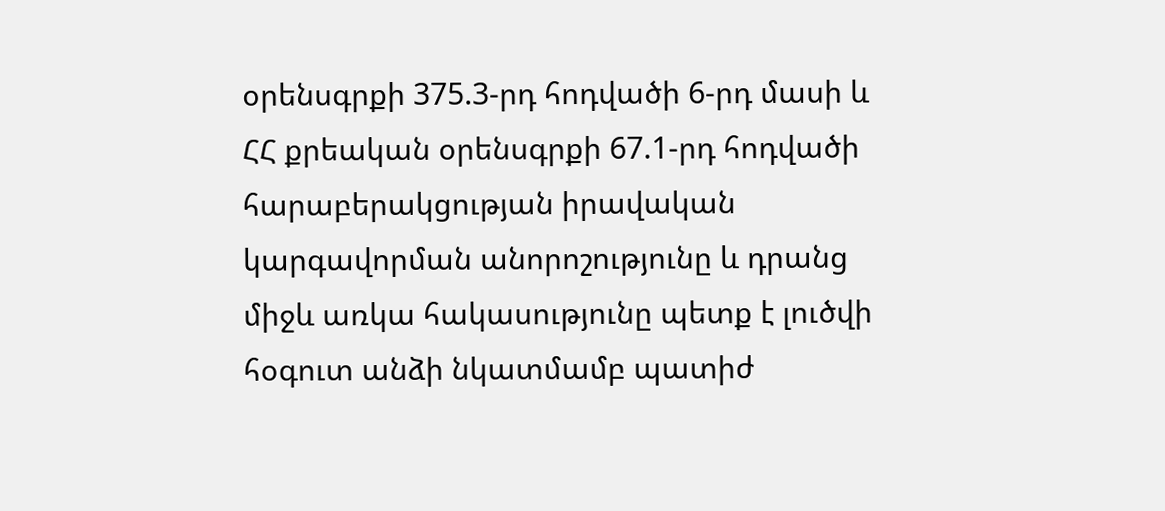օրենսգրքի 375.3-րդ հոդվածի 6-րդ մասի և ՀՀ քրեական օրենսգրքի 67.1-րդ հոդվածի հարաբերակցության իրավական կարգավորման անորոշությունը և դրանց միջև առկա հակասությունը պետք է լուծվի հօգուտ անձի նկատմամբ պատիժ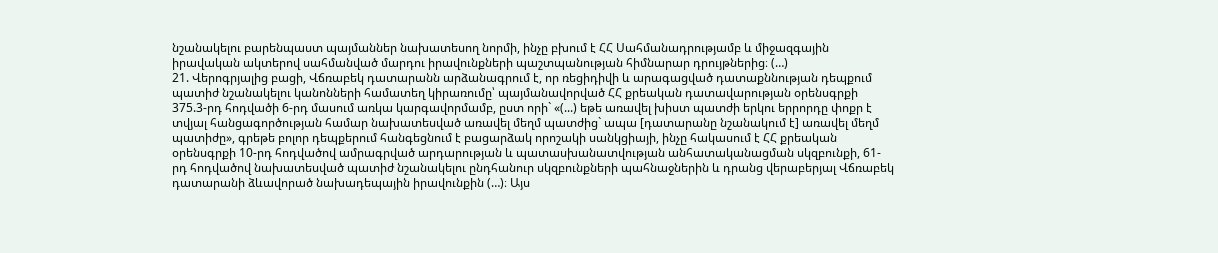նշանակելու բարենպաստ պայմաններ նախատեսող նորմի, ինչը բխում է ՀՀ Սահմանադրությամբ և միջազգային իրավական ակտերով սահմանված մարդու իրավունքների պաշտպանության հիմնարար դրույթներից։ (…)
21. Վերոգրյալից բացի, Վճռաբեկ դատարանն արձանագրում է, որ ռեցիդիվի և արագացված դատաքննության դեպքում պատիժ նշանակելու կանոնների համատեղ կիրառումը՝ պայմանավորված ՀՀ քրեական դատավարության օրենսգրքի 375.3-րդ հոդվածի 6-րդ մասում առկա կարգավորմամբ, ըստ որի` «(...) եթե առավել խիստ պատժի երկու երրորդը փոքր է տվյալ հանցագործության համար նախատեսված առավել մեղմ պատժից` ապա [դատարանը նշանակում է] առավել մեղմ պատիժը», գրեթե բոլոր դեպքերում հանգեցնում է բացարձակ որոշակի սանկցիայի, ինչը հակասում է ՀՀ քրեական օրենսգրքի 10-րդ հոդվածով ամրագրված արդարության և պատասխանատվության անհատականացման սկզբունքի, 61-րդ հոդվածով նախատեսված պատիժ նշանակելու ընդհանուր սկզբունքների պահնաջներին և դրանց վերաբերյալ Վճռաբեկ դատարանի ձևավորած նախադեպային իրավունքին (…)։ Այս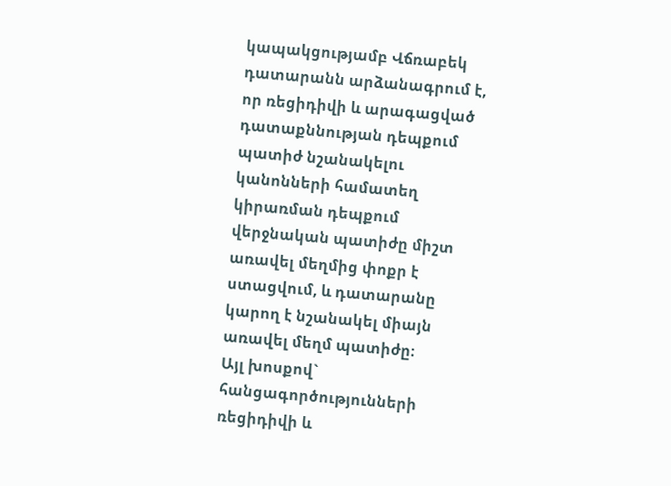կապակցությամբ Վճռաբեկ դատարանն արձանագրում է, որ ռեցիդիվի և արագացված դատաքննության դեպքում պատիժ նշանակելու կանոնների համատեղ կիրառման դեպքում վերջնական պատիժը միշտ առավել մեղմից փոքր է ստացվում, և դատարանը կարող է նշանակել միայն առավել մեղմ պատիժը։
Այլ խոսքով` հանցագործությունների ռեցիդիվի և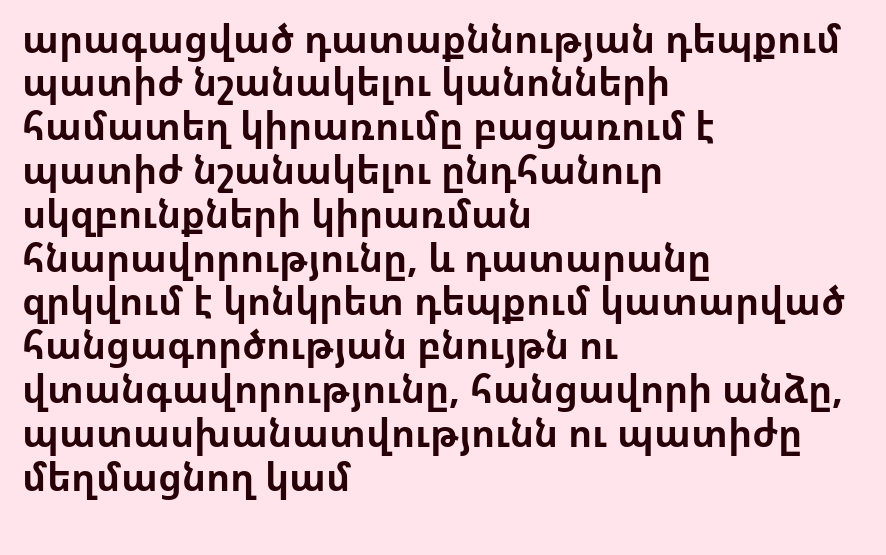արագացված դատաքննության դեպքում պատիժ նշանակելու կանոնների համատեղ կիրառումը բացառում է պատիժ նշանակելու ընդհանուր սկզբունքների կիրառման հնարավորությունը, և դատարանը զրկվում է կոնկրետ դեպքում կատարված հանցագործության բնույթն ու վտանգավորությունը, հանցավորի անձը, պատասխանատվությունն ու պատիժը մեղմացնող կամ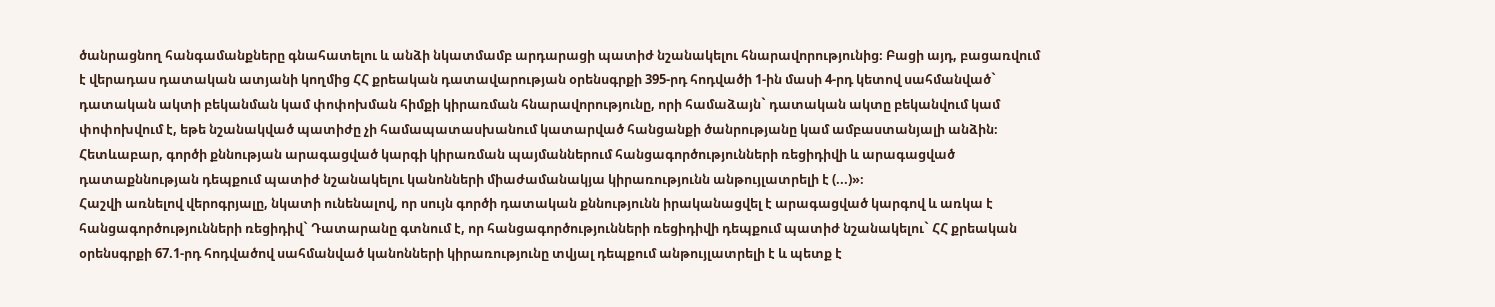ծանրացնող հանգամանքները գնահատելու և անձի նկատմամբ արդարացի պատիժ նշանակելու հնարավորությունից։ Բացի այդ, բացառվում է վերադաս դատական ատյանի կողմից ՀՀ քրեական դատավարության օրենսգրքի 395-րդ հոդվածի 1-ին մասի 4-րդ կետով սահմանված` դատական ակտի բեկանման կամ փոփոխման հիմքի կիրառման հնարավորությունը, որի համաձայն` դատական ակտը բեկանվում կամ փոփոխվում է, եթե նշանակված պատիժը չի համապատասխանում կատարված հանցանքի ծանրությանը կամ ամբաստանյալի անձին։
Հետևաբար, գործի քննության արագացված կարգի կիրառման պայմաններում հանցագործությունների ռեցիդիվի և արագացված դատաքննության դեպքում պատիժ նշանակելու կանոնների միաժամանակյա կիրառությունն անթույլատրելի է (...)»։
Հաշվի առնելով վերոգրյալը, նկատի ունենալով, որ սույն գործի դատական քննությունն իրականացվել է արագացված կարգով և առկա է հանցագործությունների ռեցիդիվ` Դատարանը գտնում է, որ հանցագործությունների ռեցիդիվի դեպքում պատիժ նշանակելու` ՀՀ քրեական օրենսգրքի 67.1-րդ հոդվածով սահմանված կանոնների կիրառությունը տվյալ դեպքում անթույլատրելի է և պետք է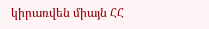կիրառվեն միայն ՀՀ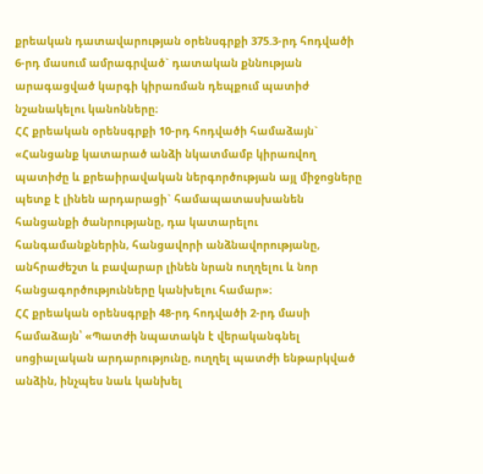քրեական դատավարության օրենսգրքի 375.3-րդ հոդվածի 6-րդ մասում ամրագրված` դատական քննության արագացված կարգի կիրառման դեպքում պատիժ նշանակելու կանոնները։
ՀՀ քրեական օրենսգրքի 10-րդ հոդվածի համաձայն` «Հանցանք կատարած անձի նկատմամբ կիրառվող պատիժը և քրեաիրավական ներգործության այլ միջոցները պետք է լինեն արդարացի` համապատասխանեն հանցանքի ծանրությանը, դա կատարելու հանգամանքներին, հանցավորի անձնավորությանը, անհրաժեշտ և բավարար լինեն նրան ուղղելու և նոր հանցագործությունները կանխելու համար»։
ՀՀ քրեական օրենսգրքի 48-րդ հոդվածի 2-րդ մասի համաձայն՝ «Պատժի նպատակն է վերականգնել սոցիալական արդարությունը, ուղղել պատժի ենթարկված անձին, ինչպես նաև կանխել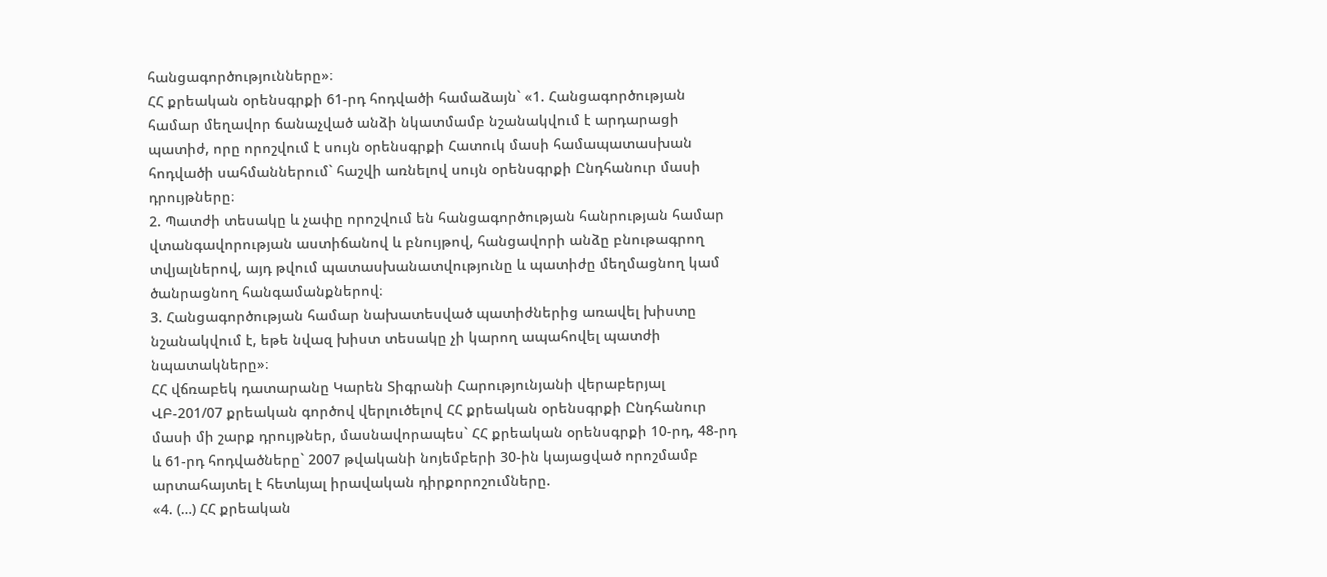հանցագործությունները»։
ՀՀ քրեական օրենսգրքի 61-րդ հոդվածի համաձայն` «1. Հանցագործության համար մեղավոր ճանաչված անձի նկատմամբ նշանակվում է արդարացի պատիժ, որը որոշվում է սույն օրենսգրքի Հատուկ մասի համապատասխան հոդվածի սահմաններում` հաշվի առնելով սույն օրենսգրքի Ընդհանուր մասի դրույթները։
2. Պատժի տեսակը և չափը որոշվում են հանցագործության հանրության համար վտանգավորության աստիճանով և բնույթով, հանցավորի անձը բնութագրող տվյալներով, այդ թվում պատասխանատվությունը և պատիժը մեղմացնող կամ ծանրացնող հանգամանքներով։
3. Հանցագործության համար նախատեսված պատիժներից առավել խիստը նշանակվում է, եթե նվազ խիստ տեսակը չի կարող ապահովել պատժի նպատակները»։
ՀՀ վճռաբեկ դատարանը Կարեն Տիգրանի Հարությունյանի վերաբերյալ ՎԲ-201/07 քրեական գործով վերլուծելով ՀՀ քրեական օրենսգրքի Ընդհանուր մասի մի շարք դրույթներ, մասնավորապես` ՀՀ քրեական օրենսգրքի 10-րդ, 48-րդ և 61-րդ հոդվածները` 2007 թվականի նոյեմբերի 30-ին կայացված որոշմամբ արտահայտել է հետևյալ իրավական դիրքորոշումները.
«4. (…) ՀՀ քրեական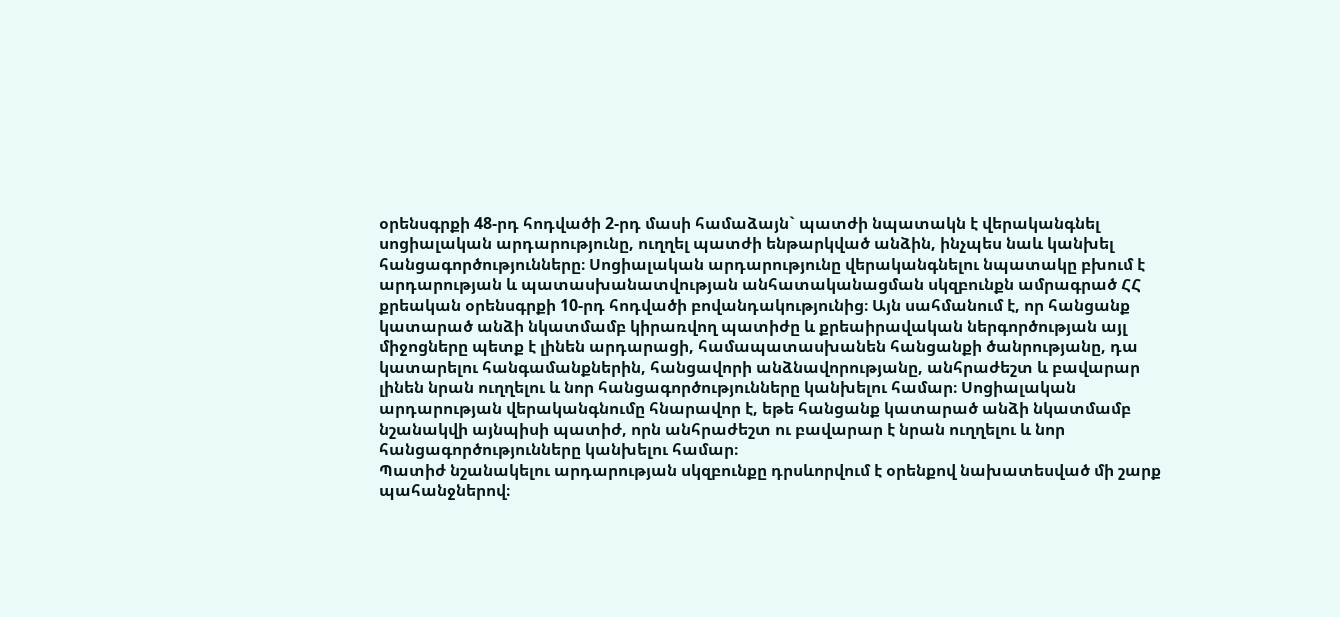օրենսգրքի 48-րդ հոդվածի 2-րդ մասի համաձայն` պատժի նպատակն է վերականգնել սոցիալական արդարությունը, ուղղել պատժի ենթարկված անձին, ինչպես նաև կանխել հանցագործությունները։ Սոցիալական արդարությունը վերականգնելու նպատակը բխում է արդարության և պատասխանատվության անհատականացման սկզբունքն ամրագրած ՀՀ քրեական օրենսգրքի 10-րդ հոդվածի բովանդակությունից։ Այն սահմանում է, որ հանցանք կատարած անձի նկատմամբ կիրառվող պատիժը և քրեաիրավական ներգործության այլ միջոցները պետք է լինեն արդարացի, համապատասխանեն հանցանքի ծանրությանը, դա կատարելու հանգամանքներին, հանցավորի անձնավորությանը, անհրաժեշտ և բավարար լինեն նրան ուղղելու և նոր հանցագործությունները կանխելու համար։ Սոցիալական արդարության վերականգնումը հնարավոր է, եթե հանցանք կատարած անձի նկատմամբ նշանակվի այնպիսի պատիժ, որն անհրաժեշտ ու բավարար է նրան ուղղելու և նոր հանցագործությունները կանխելու համար։
Պատիժ նշանակելու արդարության սկզբունքը դրսևորվում է օրենքով նախատեսված մի շարք պահանջներով։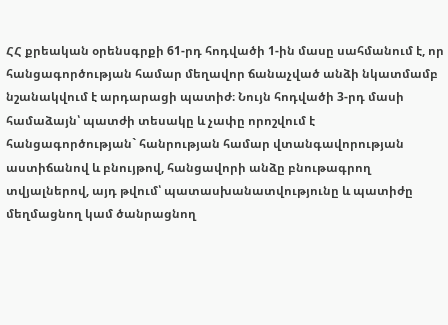ՀՀ քրեական օրենսգրքի 61-րդ հոդվածի 1-ին մասը սահմանում է, որ հանցագործության համար մեղավոր ճանաչված անձի նկատմամբ նշանակվում է արդարացի պատիժ։ Նույն հոդվածի 3-րդ մասի համաձայն՝ պատժի տեսակը և չափը որոշվում է հանցագործության` հանրության համար վտանգավորության աստիճանով և բնույթով, հանցավորի անձը բնութագրող տվյալներով, այդ թվում՝ պատասխանատվությունը և պատիժը մեղմացնող կամ ծանրացնող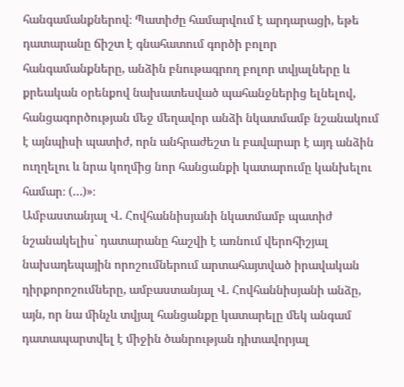հանգամանքներով։ Պատիժը համարվում է արդարացի, եթե դատարանը ճիշտ է գնահատում գործի բոլոր հանգամանքները, անձին բնութագրող բոլոր տվյալները և քրեական օրենքով նախատեսված պահանջներից ելնելով, հանցագործության մեջ մեղավոր անձի նկատմամբ նշանակում է այնպիսի պատիժ, որն անհրաժեշտ և բավարար է այդ անձին ուղղելու և նրա կողմից նոր հանցանքի կատարումը կանխելու համար։ (…)»։
Ամբաստանյալ Վ. Հովհաննիսյանի նկատմամբ պատիժ նշանակելիս` դատարանը հաշվի է առնում վերոհիշյալ նախադեպային որոշումներում արտահայտված իրավական դիրքորոշումները, ամբաստանյալ Վ. Հովհաննիսյանի անձը, այն, որ նա մինչև տվյալ հանցանքը կատարելը մեկ անգամ դատապարտվել է միջին ծանրության դիտավորյալ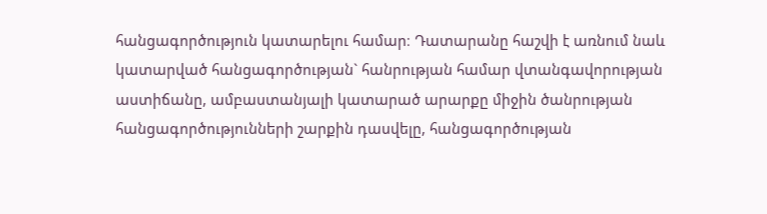հանցագործություն կատարելու համար։ Դատարանը հաշվի է առնում նաև կատարված հանցագործության` հանրության համար վտանգավորության աստիճանը, ամբաստանյալի կատարած արարքը միջին ծանրության հանցագործությունների շարքին դասվելը, հանցագործության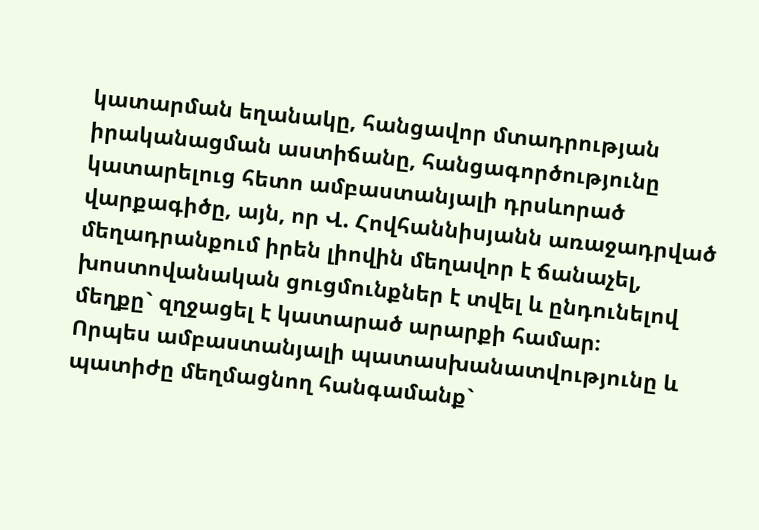կատարման եղանակը, հանցավոր մտադրության իրականացման աստիճանը, հանցագործությունը կատարելուց հետո ամբաստանյալի դրսևորած վարքագիծը, այն, որ Վ. Հովհաննիսյանն առաջադրված մեղադրանքում իրեն լիովին մեղավոր է ճանաչել, խոստովանական ցուցմունքներ է տվել և ընդունելով մեղքը` զղջացել է կատարած արարքի համար։
Որպես ամբաստանյալի պատասխանատվությունը և պատիժը մեղմացնող հանգամանք`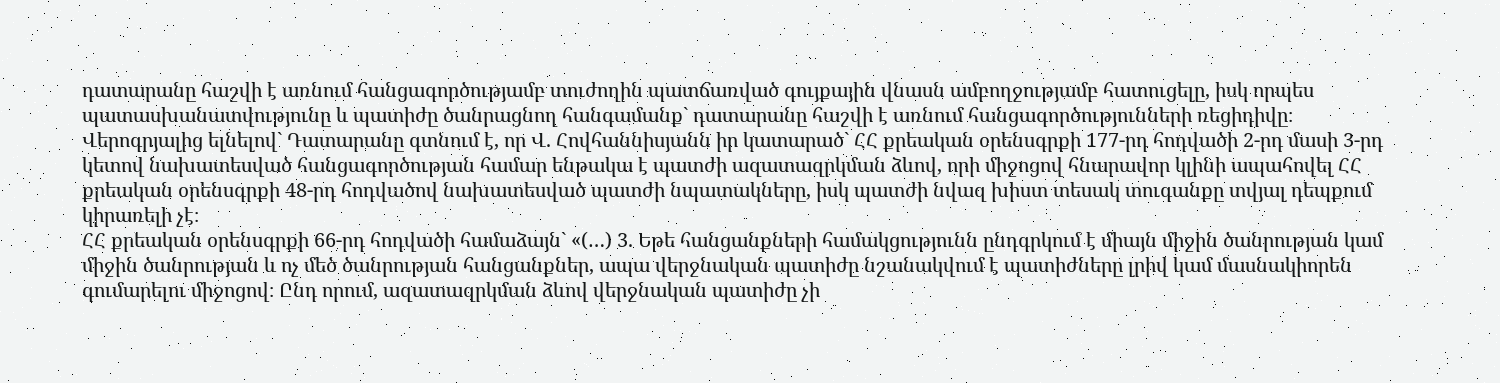դատարանը հաշվի է առնում հանցագործությամբ տուժողին պատճառված գույքային վնասն ամբողջությամբ հատուցելը, իսկ որպես պատասխանատվությունը և պատիժը ծանրացնող հանգամանք` դատարանը հաշվի է առնում հանցագործությունների ռեցիդիվը։
Վերոգրյալից ելնելով` Դատարանը գտնում է, որ Վ. Հովհաննիսյանն իր կատարած` ՀՀ քրեական օրենսգրքի 177-րդ հոդվածի 2-րդ մասի 3-րդ կետով նախատեսված հանցագործության համար ենթակա է պատժի ազատազրկման ձևով, որի միջոցով հնարավոր կլինի ապահովել ՀՀ քրեական օրենսգրքի 48-րդ հոդվածով նախատեսված պատժի նպատակները, իսկ պատժի նվազ խիստ տեսակ տուգանքը տվյալ դեպքում կիրառելի չէ։
ՀՀ քրեական օրենսգրքի 66-րդ հոդվածի համաձայն` «(…) 3. Եթե հանցանքների համակցությունն ընդգրկում է միայն միջին ծանրության կամ միջին ծանրության և ոչ մեծ ծանրության հանցանքներ, ապա վերջնական պատիժը նշանակվում է պատիժները լրիվ կամ մասնակիորեն գումարելու միջոցով։ Ընդ որում, ազատազրկման ձևով վերջնական պատիժը չի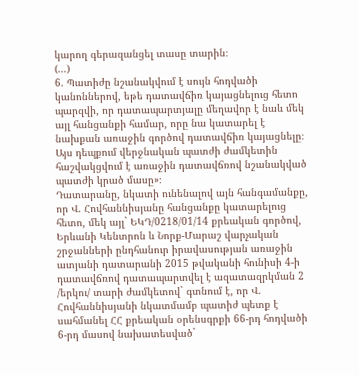կարող գերազանցել տասը տարին։
(…)
6. Պատիժը նշանակվում է սույն հոդվածի կանոններով, եթե դատավճիռ կայացնելուց հետո պարզվի, որ դատապարտյալը մեղավոր է նաև մեկ այլ հանցանքի համար, որը նա կատարել է նախքան առաջին գործով դատավճիռ կայացնելը։ Այս դեպքում վերջնական պատժի ժամկետին հաշվակցվում է առաջին դատավճռով նշանակված պատժի կրած մասը»։
Դատարանը, նկատի ունենալով այն հանգամանքը, որ Վ. Հովհաննիսյանը հանցանքը կատարելուց հետո, մեկ այլ` ԵԿԴ/0218/01/14 քրեական գործով, Երևանի Կենտրոն և Նորք-Մարաշ վարչական շրջանների ընդհանուր իրավասության առաջին ատյանի դատարանի 2015 թվականի հունիսի 4-ի դատավճռով դատապարտվել է ազատազրկման 2 /երկու/ տարի ժամկետով` գտնում է, որ Վ. Հովհաննիսյանի նկատմամբ պատիժ պետք է սահմանել ՀՀ քրեական օրենսգրքի 66-րդ հոդվածի 6-րդ մասով նախատեսված`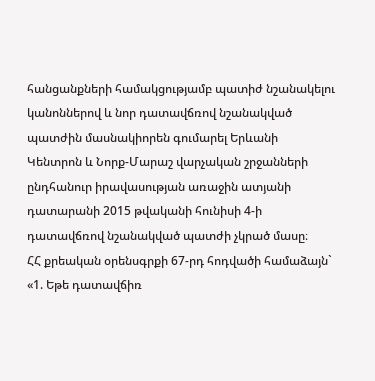հանցանքների համակցությամբ պատիժ նշանակելու կանոններով և նոր դատավճռով նշանակված պատժին մասնակիորեն գումարել Երևանի Կենտրոն և Նորք-Մարաշ վարչական շրջանների ընդհանուր իրավասության առաջին ատյանի դատարանի 2015 թվականի հունիսի 4-ի դատավճռով նշանակված պատժի չկրած մասը։
ՀՀ քրեական օրենսգրքի 67-րդ հոդվածի համաձայն` «1. Եթե դատավճիռ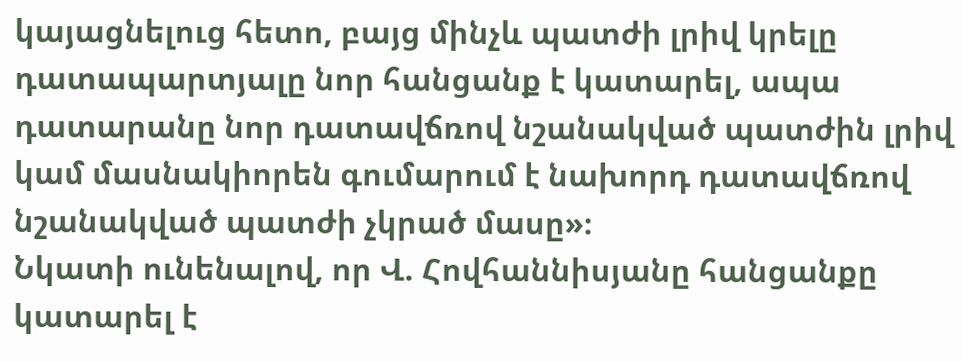կայացնելուց հետո, բայց մինչև պատժի լրիվ կրելը դատապարտյալը նոր հանցանք է կատարել, ապա դատարանը նոր դատավճռով նշանակված պատժին լրիվ կամ մասնակիորեն գումարում է նախորդ դատավճռով նշանակված պատժի չկրած մասը»։
Նկատի ունենալով, որ Վ. Հովհաննիսյանը հանցանքը կատարել է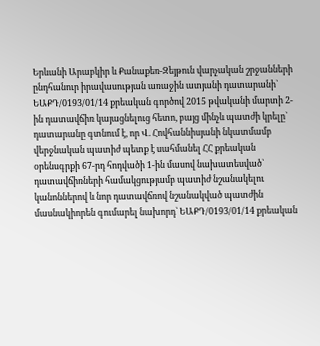Երևանի Արաբկիր և Քանաքեռ-Զեյթուն վարչական շրջանների ընդհանուր իրավասության առաջին ատյանի դատարանի` ԵԱՔԴ/0193/01/14 քրեական գործով 2015 թվականի մարտի 2-ին դատավճիռ կայացնելուց հետո, բայց մինչև պատժի կրելը` դատարանը գտնում է, որ Վ. Հովհաննիսյանի նկատմամբ վերջնական պատիժ պետք է սահմանել ՀՀ քրեական օրենսգրքի 67-րդ հոդվածի 1-ին մասով նախատեսված` դատավճիռների համակցությամբ պատիժ նշանակելու կանոններով և նոր դատավճռով նշանակված պատժին մասնակիորեն գումարել նախորդ` ԵԱՔԴ/0193/01/14 քրեական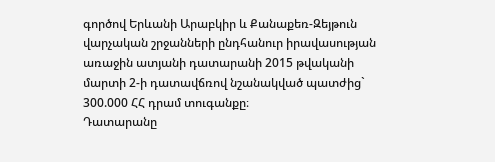գործով Երևանի Արաբկիր և Քանաքեռ-Զեյթուն վարչական շրջանների ընդհանուր իրավասության առաջին ատյանի դատարանի 2015 թվականի մարտի 2-ի դատավճռով նշանակված պատժից` 300.000 ՀՀ դրամ տուգանքը։
Դատարանը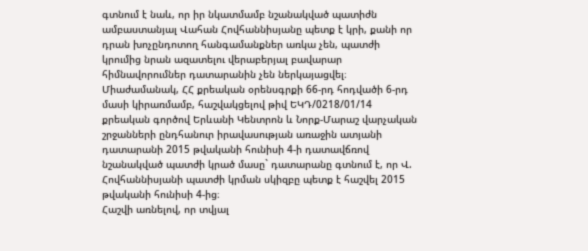գտնում է նաև, որ իր նկատմամբ նշանակված պատիժն ամբաստանյալ Վահան Հովհաննիսյանը պետք է կրի, քանի որ դրան խոչընդոտող հանգամանքներ առկա չեն, պատժի կրումից նրան ազատելու վերաբերյալ բավարար հիմնավորումներ դատարանին չեն ներկայացվել։
Միաժամանակ, ՀՀ քրեական օրենսգրքի 66-րդ հոդվածի 6-րդ մասի կիրառմամբ, հաշվակցելով թիվ ԵԿԴ/0218/01/14 քրեական գործով Երևանի Կենտրոն և Նորք-Մարաշ վարչական շրջանների ընդհանուր իրավասության առաջին ատյանի դատարանի 2015 թվականի հունիսի 4-ի դատավճռով նշանակված պատժի կրած մասը` դատարանը գտնում է, որ Վ. Հովհաննիսյանի պատժի կրման սկիզբը պետք է հաշվել 2015 թվականի հունիսի 4-ից։
Հաշվի առնելով, որ տվյալ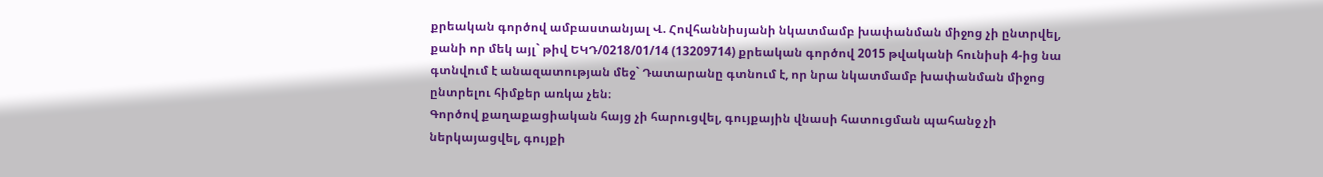քրեական գործով ամբաստանյալ Վ. Հովհաննիսյանի նկատմամբ խափանման միջոց չի ընտրվել, քանի որ մեկ այլ` թիվ ԵԿԴ/0218/01/14 (13209714) քրեական գործով 2015 թվականի հունիսի 4-ից նա գտնվում է անազատության մեջ` Դատարանը գտնում է, որ նրա նկատմամբ խափանման միջոց ընտրելու հիմքեր առկա չեն։
Գործով քաղաքացիական հայց չի հարուցվել, գույքային վնասի հատուցման պահանջ չի ներկայացվել, գույքի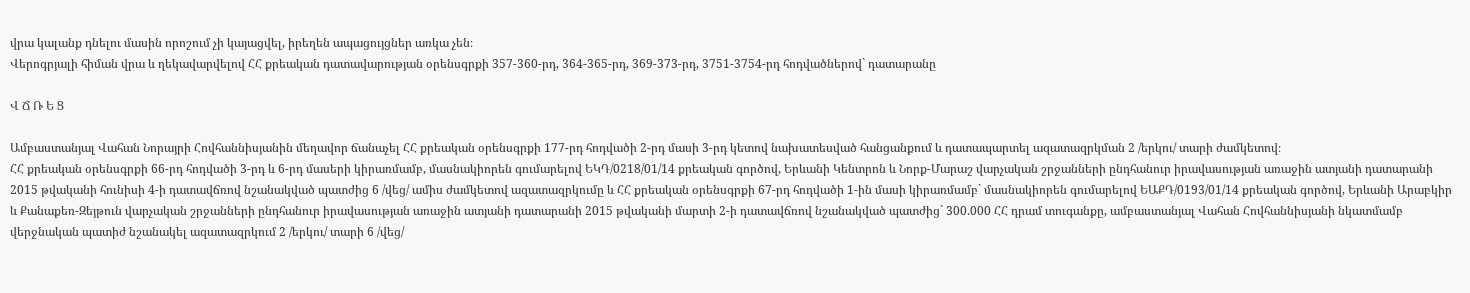վրա կալանք դնելու մասին որոշում չի կայացվել, իրեղեն ապացույցներ առկա չեն։
Վերոգրյալի հիման վրա և ղեկավարվելով ՀՀ քրեական դատավարության օրենսգրքի 357-360-րդ, 364-365-րդ, 369-373-րդ, 3751-3754-րդ հոդվածներով` դատարանը

Վ Ճ Ռ Ե Ց

Ամբաստանյալ Վահան Նորայրի Հովհաննիսյանին մեղավոր ճանաչել ՀՀ քրեական օրենսգրքի 177-րդ հոդվածի 2-րդ մասի 3-րդ կետով նախատեսված հանցանքում և դատապարտել ազատազրկման 2 /երկու/ տարի ժամկետով։
ՀՀ քրեական օրենսգրքի 66-րդ հոդվածի 3-րդ և 6-րդ մասերի կիրառմամբ, մասնակիորեն գումարելով ԵԿԴ/0218/01/14 քրեական գործով, Երևանի Կենտրոն և Նորք-Մարաշ վարչական շրջանների ընդհանուր իրավասության առաջին ատյանի դատարանի 2015 թվականի հունիսի 4-ի դատավճռով նշանակված պատժից 6 /վեց/ ամիս ժամկետով ազատազրկումը և ՀՀ քրեական օրենսգրքի 67-րդ հոդվածի 1-ին մասի կիրառմամբ` մասնակիորեն գումարելով ԵԱՔԴ/0193/01/14 քրեական գործով, Երևանի Արաբկիր և Քանաքեռ-Զեյթուն վարչական շրջանների ընդհանուր իրավասության առաջին ատյանի դատարանի 2015 թվականի մարտի 2-ի դատավճռով նշանակված պատժից` 300.000 ՀՀ դրամ տուգանքը, ամբաստանյալ Վահան Հովհաննիսյանի նկատմամբ վերջնական պատիժ նշանակել ազատազրկում 2 /երկու/ տարի 6 /վեց/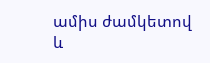ամիս ժամկետով և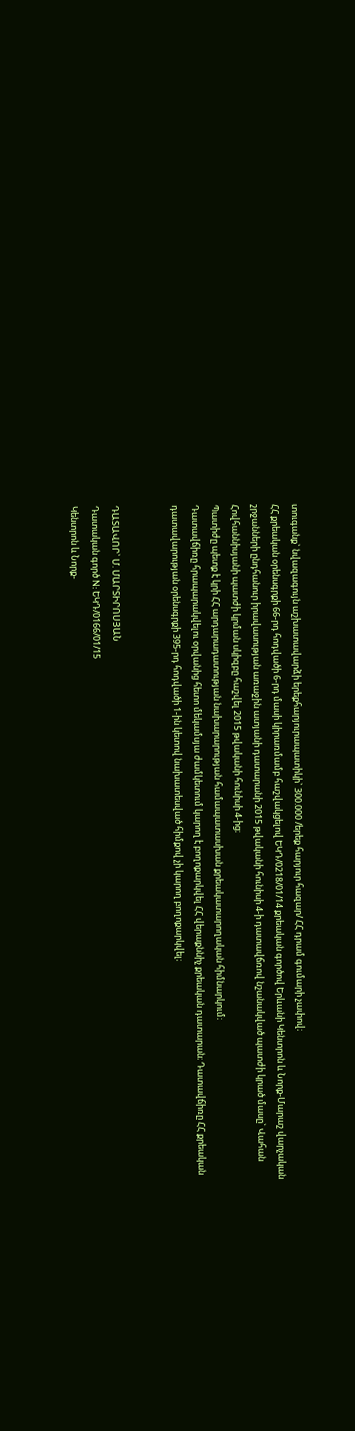տուգանք` նվազագույն աշխատավարձի երեքհարյուրապատիկի` 300.000 /երեք հարյուր հազար/ ՀՀ դրամ գումարի չափով։
ՀՀ քրեական օրենսգրքի 66-րդ հոդվածի 6-րդ մասի կիրառմամբ հաշվակցելով ԵԿԴ/0218/01/14 քրեական գործով Երևանի Կենտրոն և Նորք-Մարաշ վարչական շրջանների ընդհանուր իրավասության առաջին ատյանի դատարանի 2015 թվականի հունիսի 4-ի դատավճռով նշանակված պատժի կրած մասը` Վահան Հովհաննիսյանի պատժի կրման սկիզբը հաշվել 2015 թվականի հունիսի 4-ից։
Պատիժը պետք է կրի ՀՀ արդարադատության նախարարության համապատասխան քրեակատարողական հիմնարկում։
Դատավճիռը հրապարակվելու օրվանից հետո մեկամսյա ժամկետում կարող է բողոքարկվել ՀՀ վերաքննիչ քրեական դատարան։ Դատավճիռը ՀՀ քրեական դատավարության օրենսգրքի 395-րդ հոդվածի 1-ին կետով նախատեսված հիմքով չի կարող բողոքարկվել։


ԴԱՏԱՎՈՐ` Մ. ՄԱՐՏԻՐՈՍՅԱՆ
Դատական գործ N: ԵԿԴ/0166/01/15
Կենտրոն և Նորք-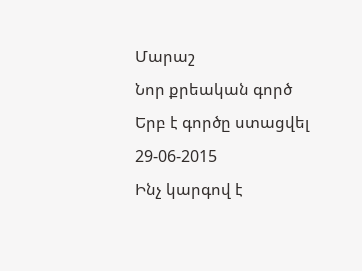Մարաշ
Նոր քրեական գործ
Երբ է գործը ստացվել 29-06-2015
Ինչ կարգով է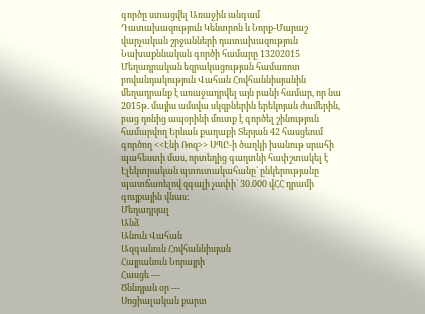գործը ստացվել Առաջին անգամ
Դատախազություն Կենտրոն և Նորք-Մարաշ վարչական շրջանների դատախազություն
Նախաքննական գործի համարը 13202015
Մեղադրական եզրակացության համառոտ բովանդակություն Վահան Հովհաննիսյանին մեղադրանք է առաջադրվել այն բանի համար, որ նա 2015թ. մայիս ամսվա սկզբներին երեկոյան ժամերին, բաց դռնից ապօրինի մուտք է գործել շինություն համարվող Երևան քաղաքի Տերյան 42 հասցեում գործող <<Էնի Ռոզ>> ՍՊԸ-ի ծաղկի խանութ սրահի պահեստի մաս, որտեղից գաղտնի հափշտակել է Էլեկտրական պտուտակահանը` ընկերությանը պատճառելով զգալի չափի` 30.000 վՀՀ դրամի գույքային վնաս:
Մեղադրյալ
Անձ
Անուն Վահան
Ազգանուն Հովհաննիսյան
Հայրանուն Նորայրի
Հասցե ---
Ծննդյան օր ---
Սոցիալական քարտ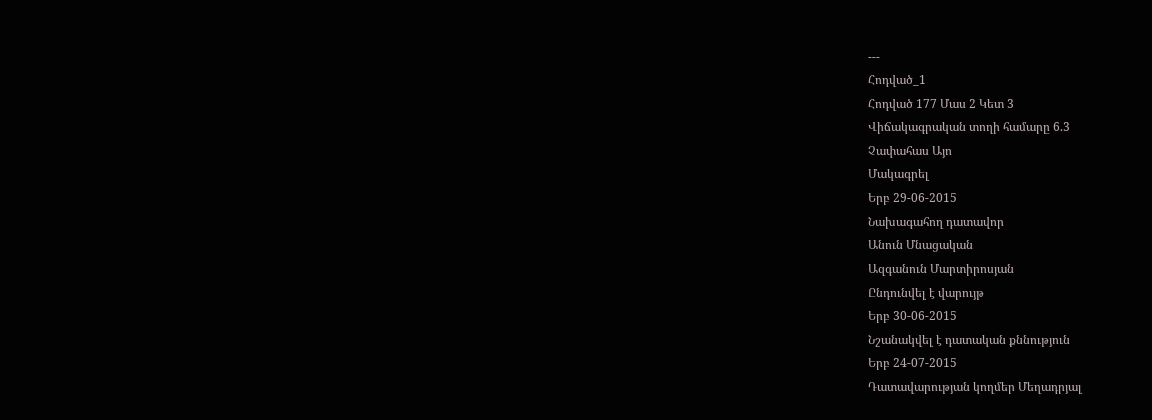---
Հոդված_1
Հոդված 177 Մաս 2 Կետ 3
Վիճակագրական տողի համարը 6.3
Չափահաս Այո
Մակագրել
Երբ 29-06-2015
Նախագահող դատավոր
Անուն Մնացական
Ազգանուն Մարտիրոսյան
Ընդունվել է վարույթ
Երբ 30-06-2015
Նշանակվել է դատական քննություն
Երբ 24-07-2015
Դատավարության կողմեր Մեղադրյալ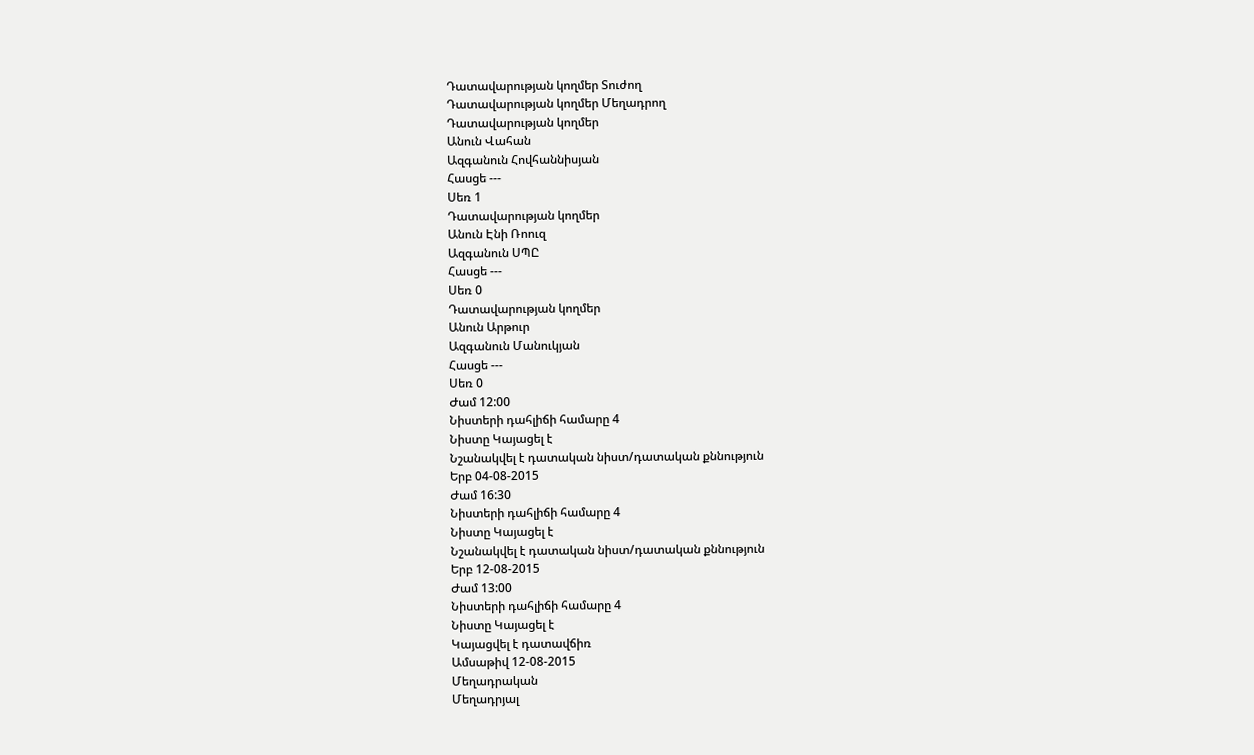Դատավարության կողմեր Տուժող
Դատավարության կողմեր Մեղադրող
Դատավարության կողմեր
Անուն Վահան
Ազգանուն Հովհաննիսյան
Հասցե ---
Սեռ 1
Դատավարության կողմեր
Անուն Էնի Ռոուզ
Ազգանուն ՍՊԸ
Հասցե ---
Սեռ 0
Դատավարության կողմեր
Անուն Արթուր
Ազգանուն Մանուկյան
Հասցե ---
Սեռ 0
Ժամ 12:00
Նիստերի դահլիճի համարը 4
Նիստը Կայացել է
Նշանակվել է դատական նիստ/դատական քննություն
Երբ 04-08-2015
Ժամ 16:30
Նիստերի դահլիճի համարը 4
Նիստը Կայացել է
Նշանակվել է դատական նիստ/դատական քննություն
Երբ 12-08-2015
Ժամ 13:00
Նիստերի դահլիճի համարը 4
Նիստը Կայացել է
Կայացվել է դատավճիռ
Ամսաթիվ 12-08-2015
Մեղադրական
Մեղադրյալ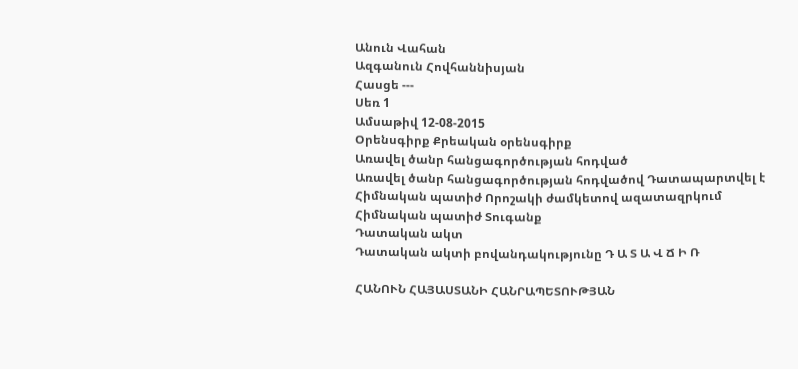Անուն Վահան
Ազգանուն Հովհաննիսյան
Հասցե ---
Սեռ 1
Ամսաթիվ 12-08-2015
Օրենսգիրք Քրեական օրենսգիրք
Առավել ծանր հանցագործության հոդված
Առավել ծանր հանցագործության հոդվածով Դատապարտվել է
Հիմնական պատիժ Որոշակի ժամկետով ազատազրկում
Հիմնական պատիժ Տուգանք
Դատական ակտ
Դատական ակտի բովանդակությունը Դ Ա Տ Ա Վ Ճ Ի Ռ

ՀԱՆՈՒՆ ՀԱՅԱՍՏԱՆԻ ՀԱՆՐԱՊԵՏՈՒԹՅԱՆ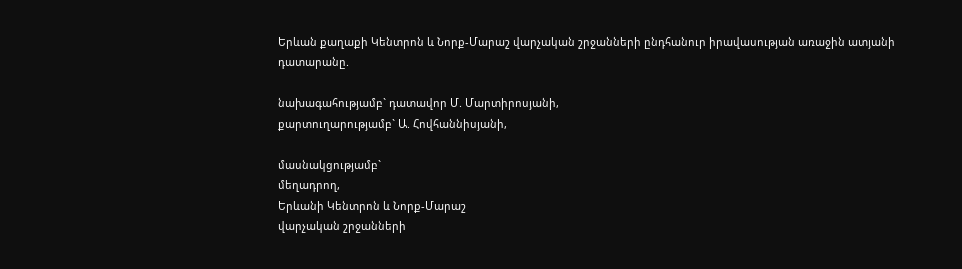Երևան քաղաքի Կենտրոն և Նորք-Մարաշ վարչական շրջանների ընդհանուր իրավասության առաջին ատյանի դատարանը.

նախագահությամբ` դատավոր Մ. Մարտիրոսյանի,
քարտուղարությամբ` Ա. Հովհաննիսյանի,

մասնակցությամբ`
մեղադրող,
Երևանի Կենտրոն և Նորք-Մարաշ
վարչական շրջանների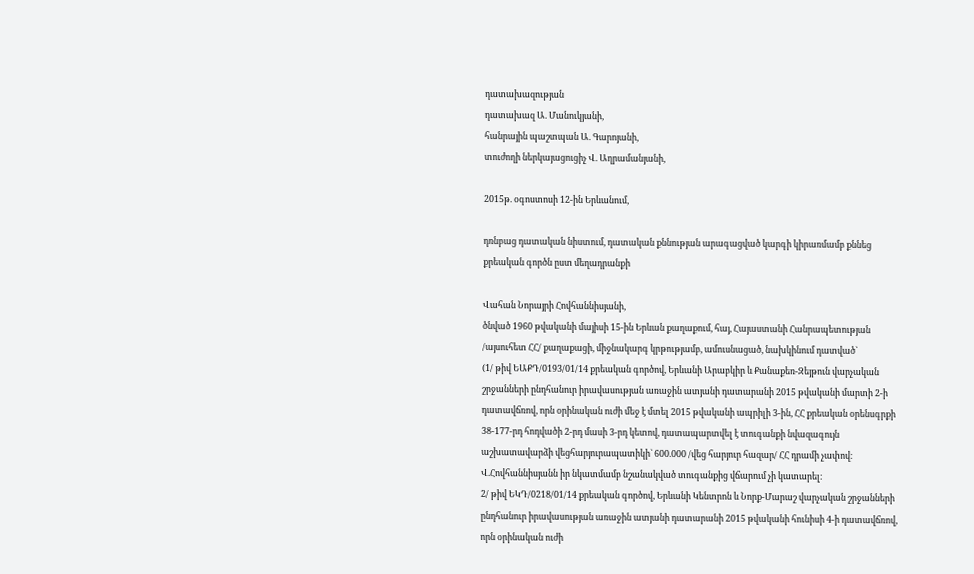դատախազության
դատախազ Ա. Մանուկյանի,
հանրային պաշտպան Ա. Գարոյանի,
տուժողի ներկայացուցիչ Վ. Աղրամանյանի,

2015թ. օգոստոսի 12-ին Երևանում,

դռնբաց դատական նիստում, դատական քննության արագացված կարգի կիրառմամբ քննեց քրեական գործն ըստ մեղադրանքի

Վահան Նորայրի Հովհաննիսյանի,
ծնված 1960 թվականի մայիսի 15-ին Երևան քաղաքում, հայ, Հայաստանի Հանրապետության /այսուհետ ՀՀ/ քաղաքացի, միջնակարգ կրթությամբ, ամուսնացած, նախկինում դատված`
(1/ թիվ ԵԱՔԴ/0193/01/14 քրեական գործով, Երևանի Արաբկիր և Քանաքեռ-Զեյթուն վարչական շրջանների ընդհանուր իրավասության առաջին ատյանի դատարանի 2015 թվականի մարտի 2-ի դատավճռով, որն օրինական ուժի մեջ է մտել 2015 թվականի ապրիլի 3-ին, ՀՀ քրեական օրենսգրքի 38-177-րդ հոդվածի 2-րդ մասի 3-րդ կետով, դատապարտվել է տուգանքի նվազագույն աշխատավարձի վեցհարյուրապատիկի` 600.000 /վեց հարյուր հազար/ ՀՀ դրամի չափով։ Վ.Հովհաննիսյանն իր նկատմամբ նշանակված տուգանքից վճարում չի կատարել։
2/ թիվ ԵԿԴ/0218/01/14 քրեական գործով, Երևանի Կենտրոն և Նորք-Մարաշ վարչական շրջանների ընդհանուր իրավասության առաջին ատյանի դատարանի 2015 թվականի հունիսի 4-ի դատավճռով, որն օրինական ուժի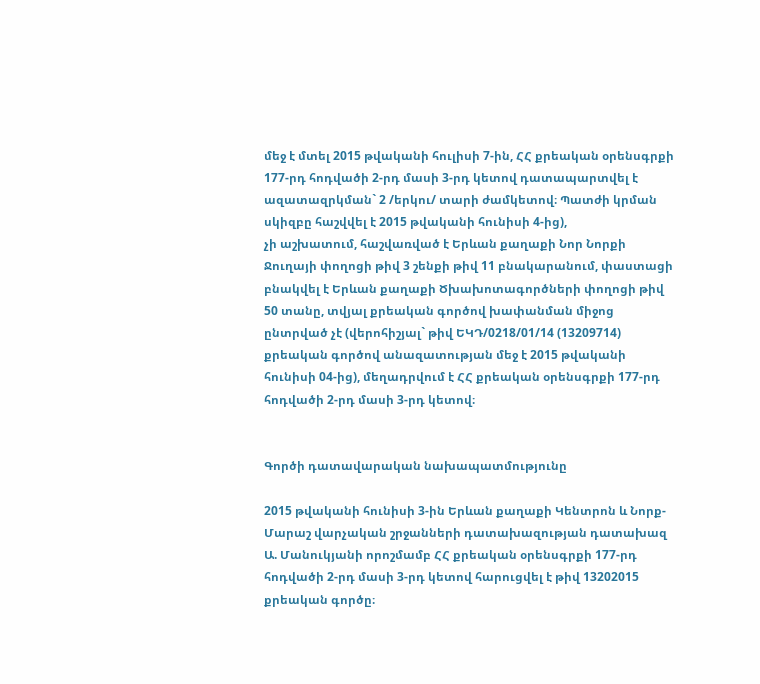մեջ է մտել 2015 թվականի հուլիսի 7-ին, ՀՀ քրեական օրենսգրքի 177-րդ հոդվածի 2-րդ մասի 3-րդ կետով դատապարտվել է ազատազրկման` 2 /երկու/ տարի ժամկետով։ Պատժի կրման սկիզբը հաշվվել է 2015 թվականի հունիսի 4-ից),
չի աշխատում, հաշվառված է Երևան քաղաքի Նոր Նորքի Ջուղայի փողոցի թիվ 3 շենքի թիվ 11 բնակարանում, փաստացի բնակվել է Երևան քաղաքի Ծխախոտագործների փողոցի թիվ 50 տանը, տվյալ քրեական գործով խափանման միջոց ընտրված չէ (վերոհիշյալ` թիվ ԵԿԴ/0218/01/14 (13209714) քրեական գործով անազատության մեջ է 2015 թվականի հունիսի 04-ից), մեղադրվում է ՀՀ քրեական օրենսգրքի 177-րդ հոդվածի 2-րդ մասի 3-րդ կետով։


Գործի դատավարական նախապատմությունը

2015 թվականի հունիսի 3-ին Երևան քաղաքի Կենտրոն և Նորք-Մարաշ վարչական շրջանների դատախազության դատախազ Ա. Մանուկյանի որոշմամբ ՀՀ քրեական օրենսգրքի 177-րդ հոդվածի 2-րդ մասի 3-րդ կետով հարուցվել է թիվ 13202015 քրեական գործը։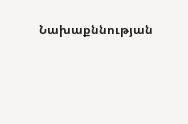Նախաքննության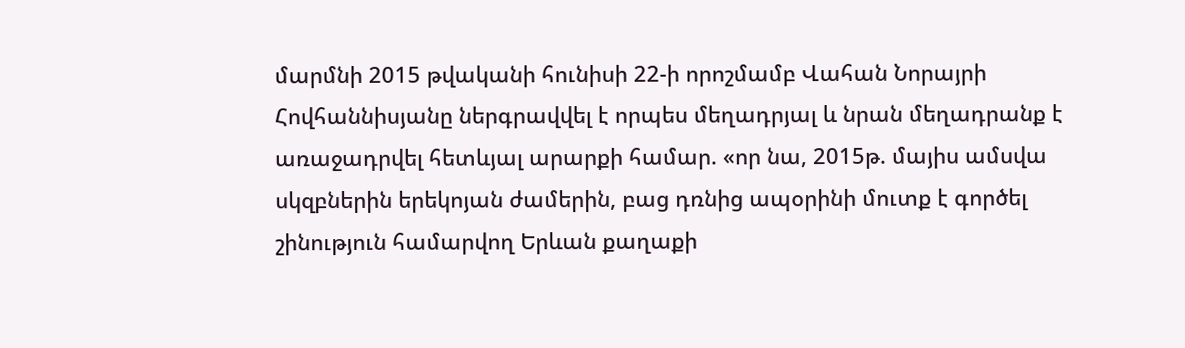մարմնի 2015 թվականի հունիսի 22-ի որոշմամբ Վահան Նորայրի Հովհաննիսյանը ներգրավվել է որպես մեղադրյալ և նրան մեղադրանք է առաջադրվել հետևյալ արարքի համար. «որ նա, 2015թ. մայիս ամսվա սկզբներին երեկոյան ժամերին, բաց դռնից ապօրինի մուտք է գործել շինություն համարվող Երևան քաղաքի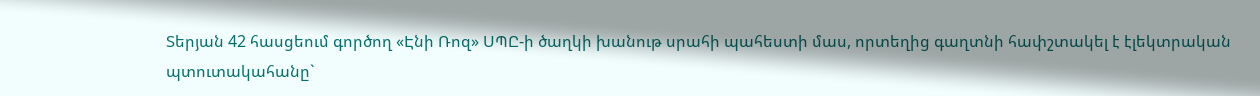Տերյան 42 հասցեում գործող «Էնի Ռոզ» ՍՊԸ-ի ծաղկի խանութ սրահի պահեստի մաս, որտեղից գաղտնի հափշտակել է էլեկտրական պտուտակահանը`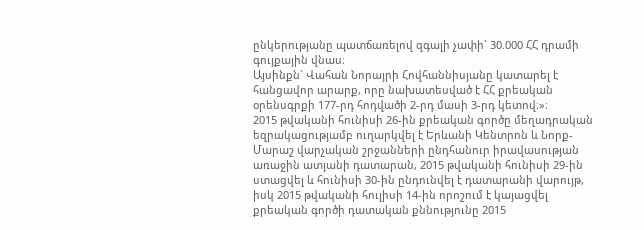ընկերությանը պատճառելով զգալի չափի` 30.000 ՀՀ դրամի գույքային վնաս։
Այսինքն` Վահան Նորայրի Հովհաննիսյանը կատարել է հանցավոր արարք, որը նախատեսված է ՀՀ քրեական օրենսգրքի 177-րդ հոդվածի 2-րդ մասի 3-րդ կետով։»։
2015 թվականի հունիսի 26-ին քրեական գործը մեղադրական եզրակացությամբ ուղարկվել է Երևանի Կենտրոն և Նորք-Մարաշ վարչական շրջանների ընդհանուր իրավասության առաջին ատյանի դատարան, 2015 թվականի հունիսի 29-ին ստացվել և հունիսի 30-ին ընդունվել է դատարանի վարույթ, իսկ 2015 թվականի հուլիսի 14-ին որոշում է կայացվել քրեական գործի դատական քննությունը 2015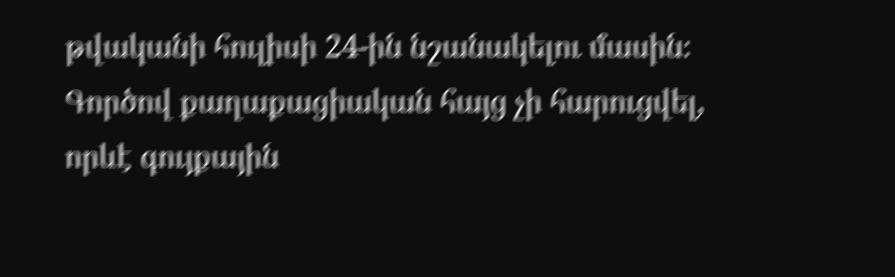թվականի հուլիսի 24-ին նշանակելու մասին։
Գործով քաղաքացիական հայց չի հարուցվել, որևէ գույքային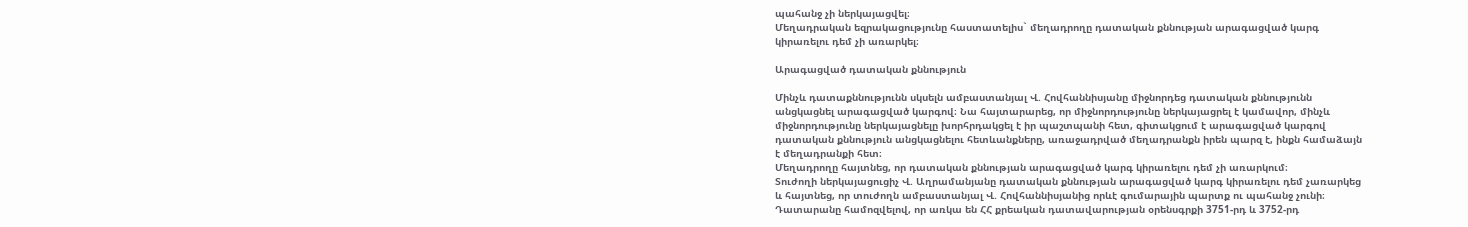պահանջ չի ներկայացվել։
Մեղադրական եզրակացությունը հաստատելիս` մեղադրողը դատական քննության արագացված կարգ կիրառելու դեմ չի առարկել։

Արագացված դատական քննություն

Մինչև դատաքննությունն սկսելն ամբաստանյալ Վ. Հովհաննիսյանը միջնորդեց դատական քննությունն անցկացնել արագացված կարգով։ Նա հայտարարեց, որ միջնորդությունը ներկայացրել է կամավոր, մինչև միջնորդությունը ներկայացնելը խորհրդակցել է իր պաշտպանի հետ, գիտակցում է արագացված կարգով դատական քննություն անցկացնելու հետևանքները, առաջադրված մեղադրանքն իրեն պարզ է, ինքն համաձայն է մեղադրանքի հետ։
Մեղադրողը հայտնեց, որ դատական քննության արագացված կարգ կիրառելու դեմ չի առարկում։
Տուժողի ներկայացուցիչ Վ. Աղրամանյանը դատական քննության արագացված կարգ կիրառելու դեմ չառարկեց և հայտնեց, որ տուժողն ամբաստանյալ Վ. Հովհաննիսյանից որևէ գումարային պարտք ու պահանջ չունի։
Դատարանը համոզվելով, որ առկա են ՀՀ քրեական դատավարության օրենսգրքի 3751-րդ և 3752-րդ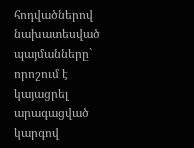հոդվածներով նախատեսված պայմանները` որոշում է կայացրել արագացված կարգով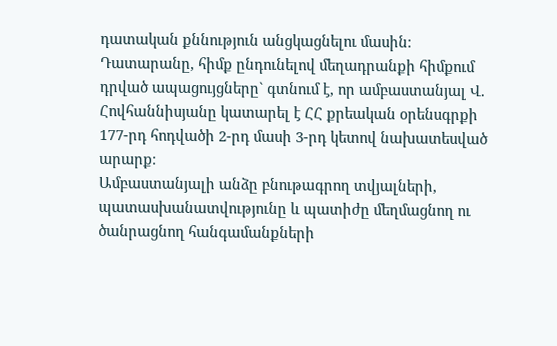դատական քննություն անցկացնելու մասին։
Դատարանը, հիմք ընդունելով մեղադրանքի հիմքում դրված ապացույցները` գտնում է, որ ամբաստանյալ Վ. Հովհաննիսյանը կատարել է ՀՀ քրեական օրենսգրքի 177-րդ հոդվածի 2-րդ մասի 3-րդ կետով նախատեսված արարք։
Ամբաստանյալի անձը բնութագրող տվյալների, պատասխանատվությունը և պատիժը մեղմացնող ու ծանրացնող հանգամանքների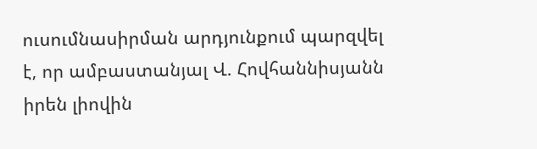ուսումնասիրման արդյունքում պարզվել է, որ ամբաստանյալ Վ. Հովհաննիսյանն իրեն լիովին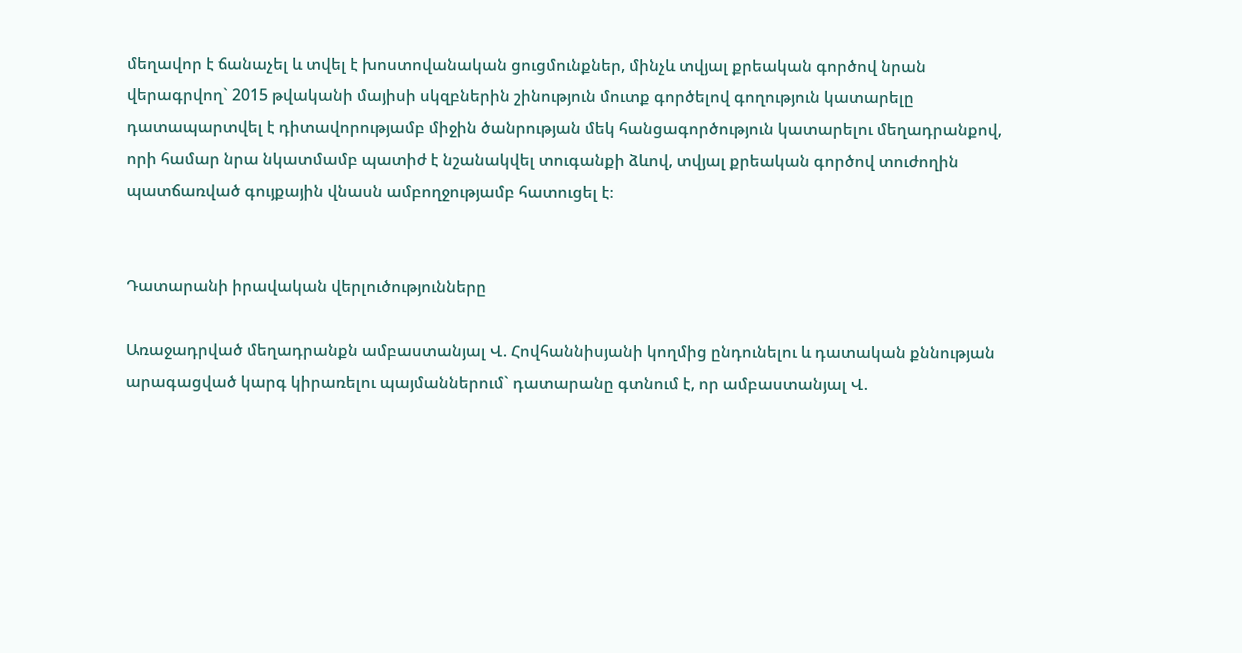մեղավոր է ճանաչել և տվել է խոստովանական ցուցմունքներ, մինչև տվյալ քրեական գործով նրան վերագրվող` 2015 թվականի մայիսի սկզբներին շինություն մուտք գործելով գողություն կատարելը դատապարտվել է դիտավորությամբ միջին ծանրության մեկ հանցագործություն կատարելու մեղադրանքով, որի համար նրա նկատմամբ պատիժ է նշանակվել տուգանքի ձևով, տվյալ քրեական գործով տուժողին պատճառված գույքային վնասն ամբողջությամբ հատուցել է։


Դատարանի իրավական վերլուծությունները

Առաջադրված մեղադրանքն ամբաստանյալ Վ. Հովհաննիսյանի կողմից ընդունելու և դատական քննության արագացված կարգ կիրառելու պայմաններում` դատարանը գտնում է, որ ամբաստանյալ Վ.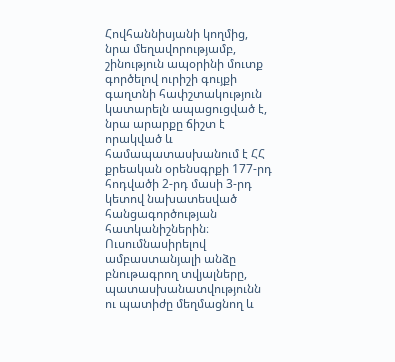Հովհաննիսյանի կողմից, նրա մեղավորությամբ, շինություն ապօրինի մուտք գործելով ուրիշի գույքի գաղտնի հափշտակություն կատարելն ապացուցված է, նրա արարքը ճիշտ է որակված և համապատասխանում է ՀՀ քրեական օրենսգրքի 177-րդ հոդվածի 2-րդ մասի 3-րդ կետով նախատեսված հանցագործության հատկանիշներին։
Ուսումնասիրելով ամբաստանյալի անձը բնութագրող տվյալները, պատասխանատվությունն ու պատիժը մեղմացնող և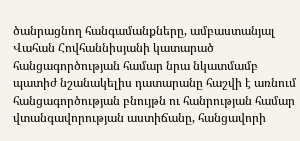ծանրացնող հանգամանքները, ամբաստանյալ Վահան Հովհաննիսյանի կատարած հանցագործության համար նրա նկատմամբ պատիժ նշանակելիս դատարանը հաշվի է առնում հանցագործության բնույթն ու հանրության համար վտանգավորության աստիճանը, հանցավորի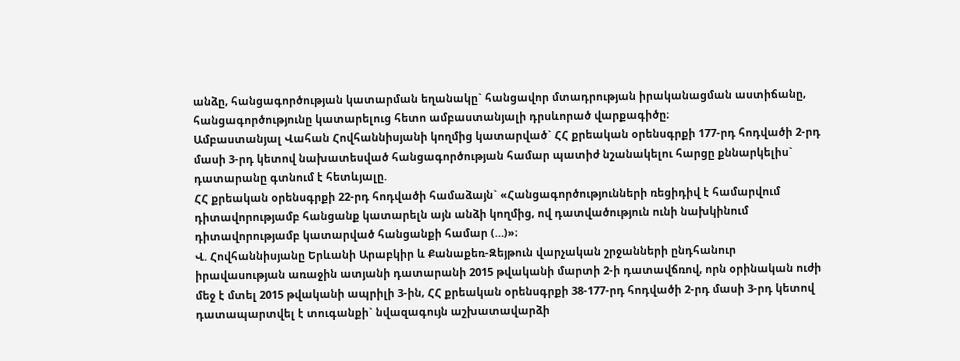անձը, հանցագործության կատարման եղանակը` հանցավոր մտադրության իրականացման աստիճանը, հանցագործությունը կատարելուց հետո ամբաստանյալի դրսևորած վարքագիծը։
Ամբաստանյալ Վահան Հովհաննիսյանի կողմից կատարված` ՀՀ քրեական օրենսգրքի 177-րդ հոդվածի 2-րդ մասի 3-րդ կետով նախատեսված հանցագործության համար պատիժ նշանակելու հարցը քննարկելիս` դատարանը գտնում է հետևյալը.
ՀՀ քրեական օրենսգրքի 22-րդ հոդվածի համաձայն` «Հանցագործությունների ռեցիդիվ է համարվում դիտավորությամբ հանցանք կատարելն այն անձի կողմից, ով դատվածություն ունի նախկինում դիտավորությամբ կատարված հանցանքի համար (…)»։
Վ. Հովհաննիսյանը Երևանի Արաբկիր և Քանաքեռ-Զեյթուն վարչական շրջանների ընդհանուր իրավասության առաջին ատյանի դատարանի 2015 թվականի մարտի 2-ի դատավճռով, որն օրինական ուժի մեջ է մտել 2015 թվականի ապրիլի 3-ին, ՀՀ քրեական օրենսգրքի 38-177-րդ հոդվածի 2-րդ մասի 3-րդ կետով դատապարտվել է տուգանքի` նվազագույն աշխատավարձի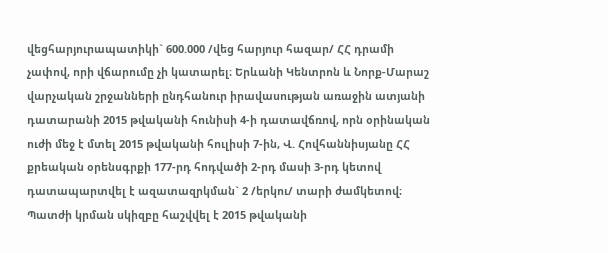վեցհարյուրապատիկի` 600.000 /վեց հարյուր հազար/ ՀՀ դրամի չափով, որի վճարումը չի կատարել։ Երևանի Կենտրոն և Նորք-Մարաշ վարչական շրջանների ընդհանուր իրավասության առաջին ատյանի դատարանի 2015 թվականի հունիսի 4-ի դատավճռով, որն օրինական ուժի մեջ է մտել 2015 թվականի հուլիսի 7-ին, Վ. Հովհաննիսյանը ՀՀ քրեական օրենսգրքի 177-րդ հոդվածի 2-րդ մասի 3-րդ կետով դատապարտվել է ազատազրկման` 2 /երկու/ տարի ժամկետով։ Պատժի կրման սկիզբը հաշվվել է 2015 թվականի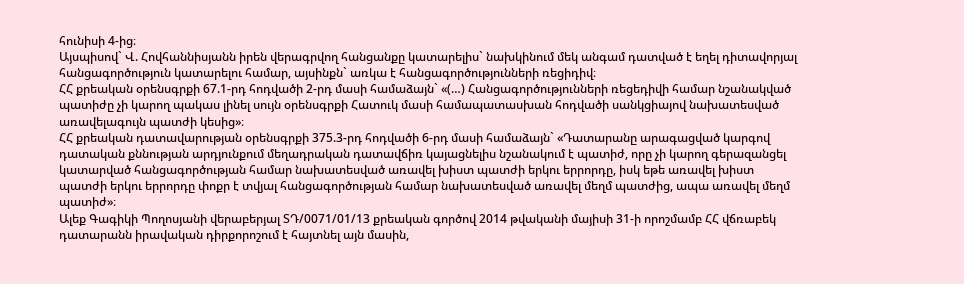հունիսի 4-ից։
Այսպիսով` Վ. Հովհաննիսյանն իրեն վերագրվող հանցանքը կատարելիս` նախկինում մեկ անգամ դատված է եղել դիտավորյալ հանցագործություն կատարելու համար, այսինքն` առկա է հանցագործությունների ռեցիդիվ։
ՀՀ քրեական օրենսգրքի 67.1-րդ հոդվածի 2-րդ մասի համաձայն` «(…) Հանցագործությունների ռեցեդիվի համար նշանակված պատիժը չի կարող պակաս լինել սույն օրենսգրքի Հատուկ մասի համապատասխան հոդվածի սանկցիայով նախատեսված առավելագույն պատժի կեսից»։
ՀՀ քրեական դատավարության օրենսգրքի 375.3-րդ հոդվածի 6-րդ մասի համաձայն` «Դատարանը արագացված կարգով դատական քննության արդյունքում մեղադրական դատավճիռ կայացնելիս նշանակում է պատիժ, որը չի կարող գերազանցել կատարված հանցագործության համար նախատեսված առավել խիստ պատժի երկու երրորդը, իսկ եթե առավել խիստ պատժի երկու երրորդը փոքր է տվյալ հանցագործության համար նախատեսված առավել մեղմ պատժից, ապա առավել մեղմ պատիժ»։
Ալեք Գագիկի Պողոսյանի վերաբերյալ ՏԴ/0071/01/13 քրեական գործով 2014 թվականի մայիսի 31-ի որոշմամբ ՀՀ վճռաբեկ դատարանն իրավական դիրքորոշում է հայտնել այն մասին,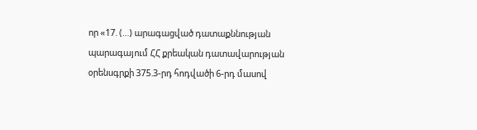որ «17. (…) արագացված դատաքննության պարագայում ՀՀ քրեական դատավարության օրենսգրքի 375.3-րդ հոդվածի 6-րդ մասով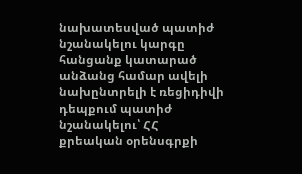նախատեսված պատիժ նշանակելու կարգը հանցանք կատարած անձանց համար ավելի նախընտրելի է ռեցիդիվի դեպքում պատիժ նշանակելու՝ ՀՀ քրեական օրենսգրքի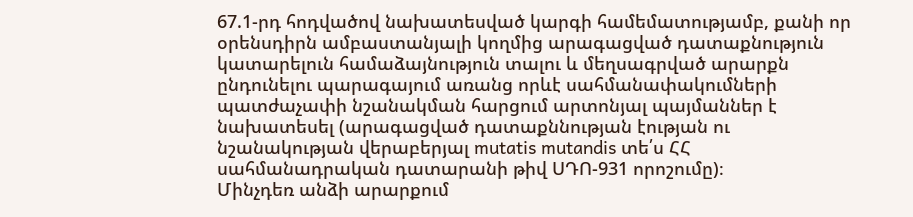67.1-րդ հոդվածով նախատեսված կարգի համեմատությամբ, քանի որ օրենսդիրն ամբաստանյալի կողմից արագացված դատաքնություն կատարելուն համաձայնություն տալու և մեղսագրված արարքն ընդունելու պարագայում առանց որևէ սահմանափակումների պատժաչափի նշանակման հարցում արտոնյալ պայմաններ է նախատեսել (արագացված դատաքննության էության ու նշանակության վերաբերյալ mutatis mutandis տե՛ս ՀՀ սահմանադրական դատարանի թիվ ՍԴՈ-931 որոշումը)։
Մինչդեռ անձի արարքում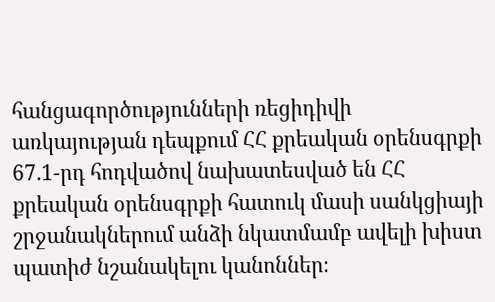հանցագործությունների ռեցիդիվի առկայության դեպքում ՀՀ քրեական օրենսգրքի 67.1-րդ հոդվածով նախատեսված են ՀՀ քրեական օրենսգրքի հատուկ մասի սանկցիայի շրջանակներում անձի նկատմամբ ավելի խիստ պատիժ նշանակելու կանոններ։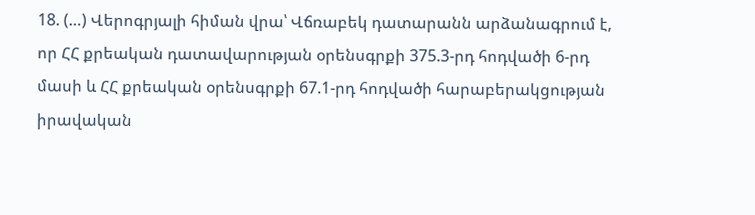18. (…) Վերոգրյալի հիման վրա՝ Վճռաբեկ դատարանն արձանագրում է, որ ՀՀ քրեական դատավարության օրենսգրքի 375.3-րդ հոդվածի 6-րդ մասի և ՀՀ քրեական օրենսգրքի 67.1-րդ հոդվածի հարաբերակցության իրավական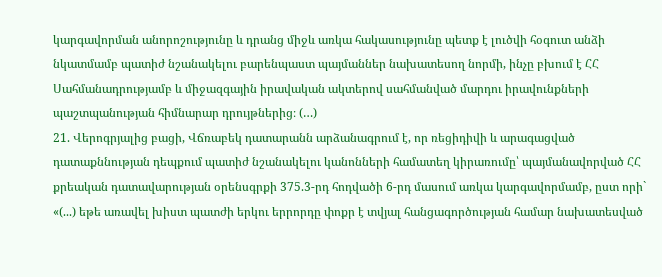կարգավորման անորոշությունը և դրանց միջև առկա հակասությունը պետք է լուծվի հօգուտ անձի նկատմամբ պատիժ նշանակելու բարենպաստ պայմաններ նախատեսող նորմի, ինչը բխում է ՀՀ Սահմանադրությամբ և միջազգային իրավական ակտերով սահմանված մարդու իրավունքների պաշտպանության հիմնարար դրույթներից։ (…)
21. Վերոգրյալից բացի, Վճռաբեկ դատարանն արձանագրում է, որ ռեցիդիվի և արագացված դատաքննության դեպքում պատիժ նշանակելու կանոնների համատեղ կիրառումը՝ պայմանավորված ՀՀ քրեական դատավարության օրենսգրքի 375.3-րդ հոդվածի 6-րդ մասում առկա կարգավորմամբ, ըստ որի` «(...) եթե առավել խիստ պատժի երկու երրորդը փոքր է տվյալ հանցագործության համար նախատեսված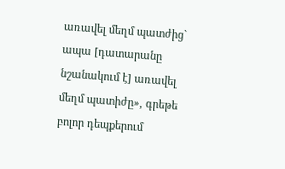առավել մեղմ պատժից` ապա [դատարանը նշանակում է] առավել մեղմ պատիժը», գրեթե բոլոր դեպքերում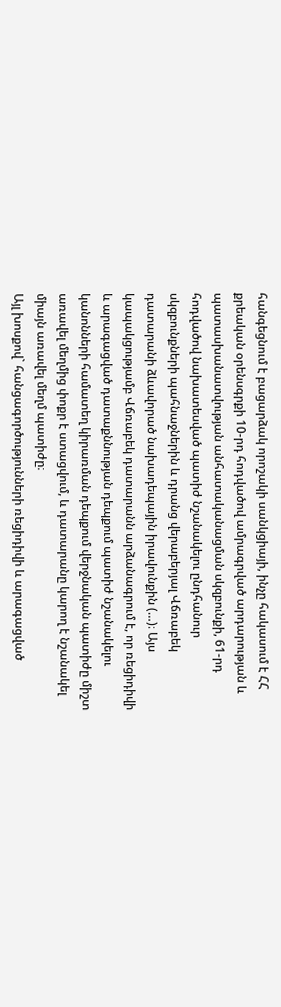հանգեցնում է բացարձակ որոշակի սանկցիայի, ինչը հակասում է ՀՀ քրեական օրենսգրքի 10-րդ հոդվածով ամրագրված արդարության և պատասխանատվության անհատականացման սկզբունքի, 61-րդ հոդվածով նախատեսված պատիժ նշանակելու ընդհանուր սկզբունքների պահնաջներին և դրանց վերաբերյալ Վճռաբեկ դատարանի ձևավորած նախադեպային իրավունքին (…)։ Այս կապակցությամբ Վճռաբեկ դատարանն արձանագրում է, որ ռեցիդիվի և արագացված դատաքննության դեպքում պատիժ նշանակելու կանոնների համատեղ կիրառման դեպքում վերջնական պատիժը միշտ առավել մեղմից փոքր է ստացվում, և դատարանը կարող է նշանակել միայն առավել մեղմ պատիժը։
Այլ խոսքով` հանցագործությունների ռեցիդիվի և արագացված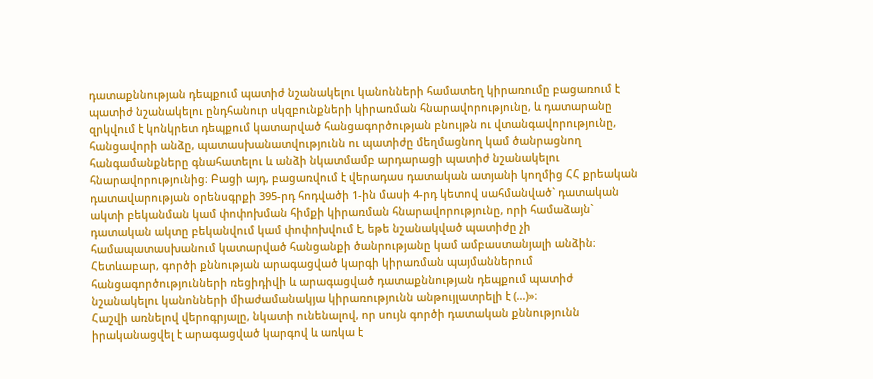դատաքննության դեպքում պատիժ նշանակելու կանոնների համատեղ կիրառումը բացառում է պատիժ նշանակելու ընդհանուր սկզբունքների կիրառման հնարավորությունը, և դատարանը զրկվում է կոնկրետ դեպքում կատարված հանցագործության բնույթն ու վտանգավորությունը, հանցավորի անձը, պատասխանատվությունն ու պատիժը մեղմացնող կամ ծանրացնող հանգամանքները գնահատելու և անձի նկատմամբ արդարացի պատիժ նշանակելու հնարավորությունից։ Բացի այդ, բացառվում է վերադաս դատական ատյանի կողմից ՀՀ քրեական դատավարության օրենսգրքի 395-րդ հոդվածի 1-ին մասի 4-րդ կետով սահմանված` դատական ակտի բեկանման կամ փոփոխման հիմքի կիրառման հնարավորությունը, որի համաձայն` դատական ակտը բեկանվում կամ փոփոխվում է, եթե նշանակված պատիժը չի համապատասխանում կատարված հանցանքի ծանրությանը կամ ամբաստանյալի անձին։
Հետևաբար, գործի քննության արագացված կարգի կիրառման պայմաններում հանցագործությունների ռեցիդիվի և արագացված դատաքննության դեպքում պատիժ նշանակելու կանոնների միաժամանակյա կիրառությունն անթույլատրելի է (...)»։
Հաշվի առնելով վերոգրյալը, նկատի ունենալով, որ սույն գործի դատական քննությունն իրականացվել է արագացված կարգով և առկա է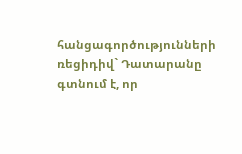հանցագործությունների ռեցիդիվ` Դատարանը գտնում է, որ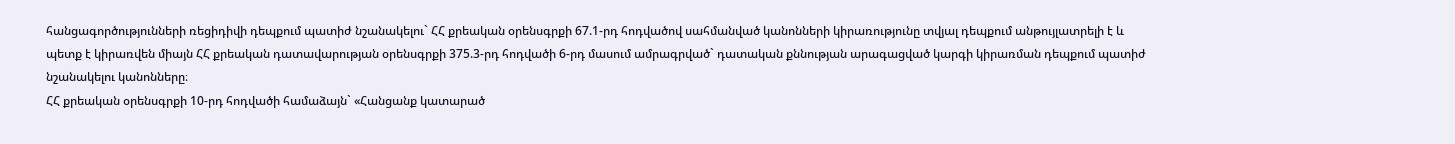հանցագործությունների ռեցիդիվի դեպքում պատիժ նշանակելու` ՀՀ քրեական օրենսգրքի 67.1-րդ հոդվածով սահմանված կանոնների կիրառությունը տվյալ դեպքում անթույլատրելի է և պետք է կիրառվեն միայն ՀՀ քրեական դատավարության օրենսգրքի 375.3-րդ հոդվածի 6-րդ մասում ամրագրված` դատական քննության արագացված կարգի կիրառման դեպքում պատիժ նշանակելու կանոնները։
ՀՀ քրեական օրենսգրքի 10-րդ հոդվածի համաձայն` «Հանցանք կատարած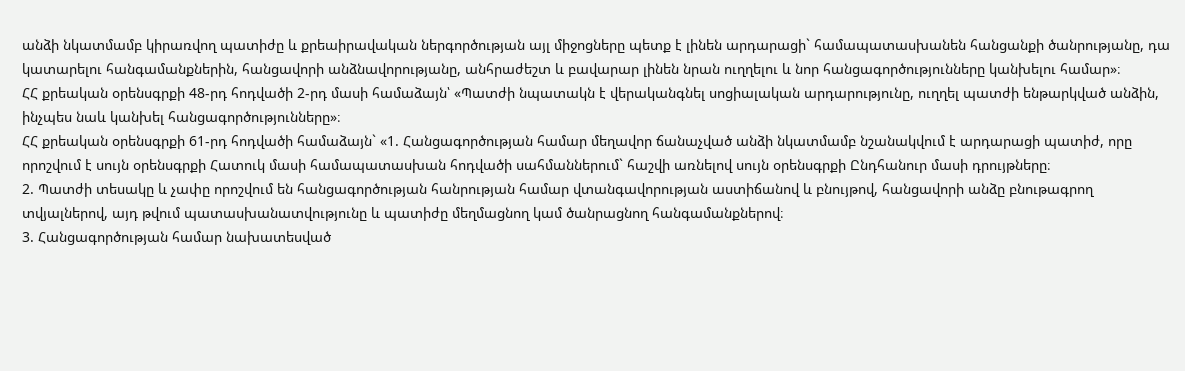անձի նկատմամբ կիրառվող պատիժը և քրեաիրավական ներգործության այլ միջոցները պետք է լինեն արդարացի` համապատասխանեն հանցանքի ծանրությանը, դա կատարելու հանգամանքներին, հանցավորի անձնավորությանը, անհրաժեշտ և բավարար լինեն նրան ուղղելու և նոր հանցագործությունները կանխելու համար»։
ՀՀ քրեական օրենսգրքի 48-րդ հոդվածի 2-րդ մասի համաձայն՝ «Պատժի նպատակն է վերականգնել սոցիալական արդարությունը, ուղղել պատժի ենթարկված անձին, ինչպես նաև կանխել հանցագործությունները»։
ՀՀ քրեական օրենսգրքի 61-րդ հոդվածի համաձայն` «1. Հանցագործության համար մեղավոր ճանաչված անձի նկատմամբ նշանակվում է արդարացի պատիժ, որը որոշվում է սույն օրենսգրքի Հատուկ մասի համապատասխան հոդվածի սահմաններում` հաշվի առնելով սույն օրենսգրքի Ընդհանուր մասի դրույթները։
2. Պատժի տեսակը և չափը որոշվում են հանցագործության հանրության համար վտանգավորության աստիճանով և բնույթով, հանցավորի անձը բնութագրող տվյալներով, այդ թվում պատասխանատվությունը և պատիժը մեղմացնող կամ ծանրացնող հանգամանքներով։
3. Հանցագործության համար նախատեսված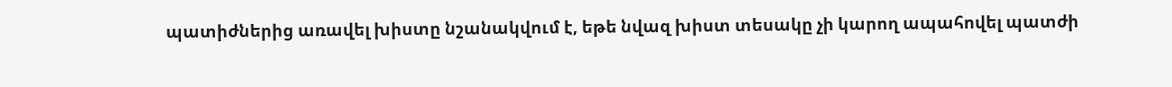պատիժներից առավել խիստը նշանակվում է, եթե նվազ խիստ տեսակը չի կարող ապահովել պատժի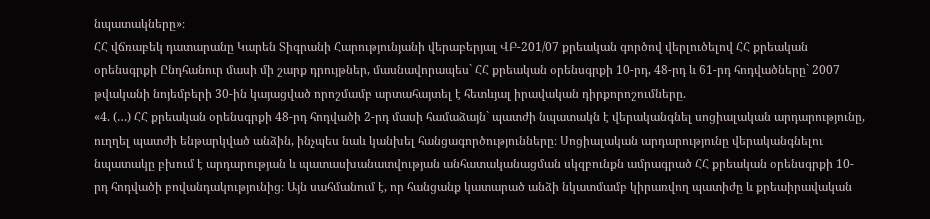նպատակները»։
ՀՀ վճռաբեկ դատարանը Կարեն Տիգրանի Հարությունյանի վերաբերյալ ՎԲ-201/07 քրեական գործով վերլուծելով ՀՀ քրեական օրենսգրքի Ընդհանուր մասի մի շարք դրույթներ, մասնավորապես` ՀՀ քրեական օրենսգրքի 10-րդ, 48-րդ և 61-րդ հոդվածները` 2007 թվականի նոյեմբերի 30-ին կայացված որոշմամբ արտահայտել է հետևյալ իրավական դիրքորոշումները.
«4. (…) ՀՀ քրեական օրենսգրքի 48-րդ հոդվածի 2-րդ մասի համաձայն` պատժի նպատակն է վերականգնել սոցիալական արդարությունը, ուղղել պատժի ենթարկված անձին, ինչպես նաև կանխել հանցագործությունները։ Սոցիալական արդարությունը վերականգնելու նպատակը բխում է արդարության և պատասխանատվության անհատականացման սկզբունքն ամրագրած ՀՀ քրեական օրենսգրքի 10-րդ հոդվածի բովանդակությունից։ Այն սահմանում է, որ հանցանք կատարած անձի նկատմամբ կիրառվող պատիժը և քրեաիրավական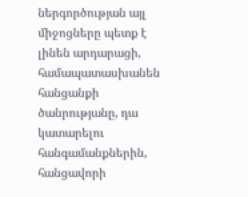ներգործության այլ միջոցները պետք է լինեն արդարացի, համապատասխանեն հանցանքի ծանրությանը, դա կատարելու հանգամանքներին, հանցավորի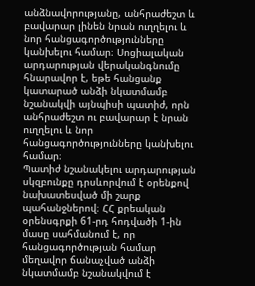անձնավորությանը, անհրաժեշտ և բավարար լինեն նրան ուղղելու և նոր հանցագործությունները կանխելու համար։ Սոցիալական արդարության վերականգնումը հնարավոր է, եթե հանցանք կատարած անձի նկատմամբ նշանակվի այնպիսի պատիժ, որն անհրաժեշտ ու բավարար է նրան ուղղելու և նոր հանցագործությունները կանխելու համար։
Պատիժ նշանակելու արդարության սկզբունքը դրսևորվում է օրենքով նախատեսված մի շարք պահանջներով։ ՀՀ քրեական օրենսգրքի 61-րդ հոդվածի 1-ին մասը սահմանում է, որ հանցագործության համար մեղավոր ճանաչված անձի նկատմամբ նշանակվում է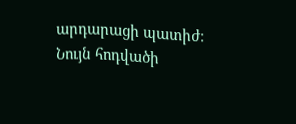արդարացի պատիժ։ Նույն հոդվածի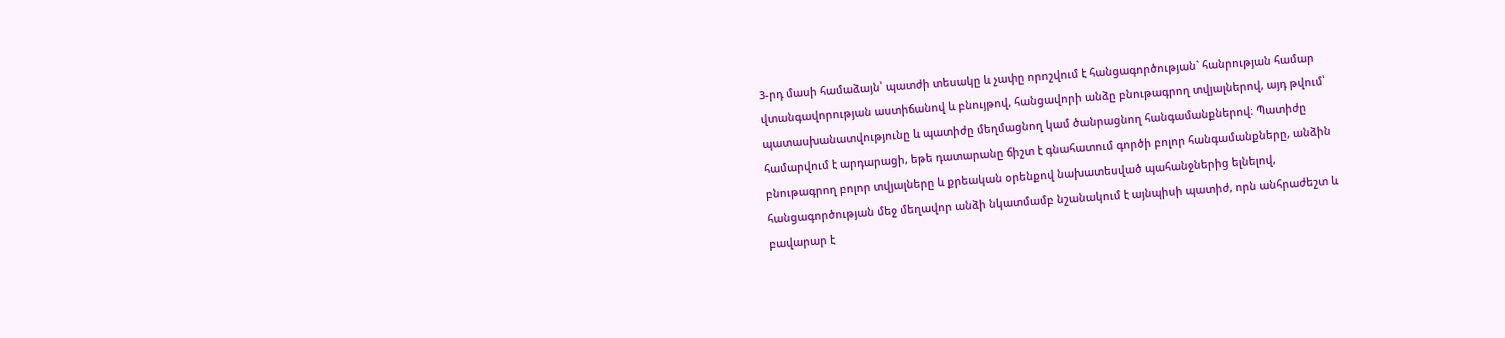3-րդ մասի համաձայն՝ պատժի տեսակը և չափը որոշվում է հանցագործության` հանրության համար վտանգավորության աստիճանով և բնույթով, հանցավորի անձը բնութագրող տվյալներով, այդ թվում՝ պատասխանատվությունը և պատիժը մեղմացնող կամ ծանրացնող հանգամանքներով։ Պատիժը համարվում է արդարացի, եթե դատարանը ճիշտ է գնահատում գործի բոլոր հանգամանքները, անձին բնութագրող բոլոր տվյալները և քրեական օրենքով նախատեսված պահանջներից ելնելով, հանցագործության մեջ մեղավոր անձի նկատմամբ նշանակում է այնպիսի պատիժ, որն անհրաժեշտ և բավարար է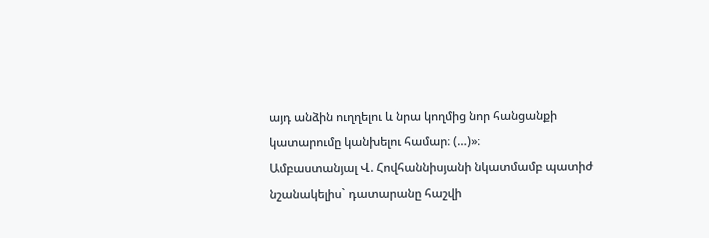այդ անձին ուղղելու և նրա կողմից նոր հանցանքի կատարումը կանխելու համար։ (…)»։
Ամբաստանյալ Վ. Հովհաննիսյանի նկատմամբ պատիժ նշանակելիս` դատարանը հաշվի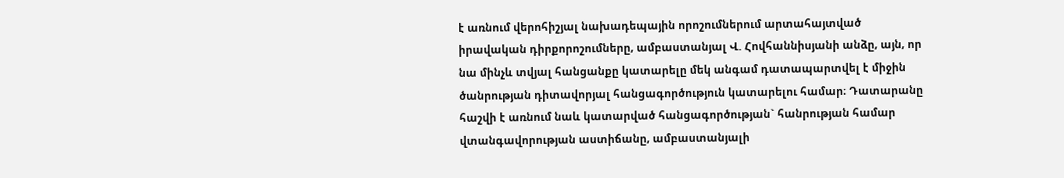է առնում վերոհիշյալ նախադեպային որոշումներում արտահայտված իրավական դիրքորոշումները, ամբաստանյալ Վ. Հովհաննիսյանի անձը, այն, որ նա մինչև տվյալ հանցանքը կատարելը մեկ անգամ դատապարտվել է միջին ծանրության դիտավորյալ հանցագործություն կատարելու համար։ Դատարանը հաշվի է առնում նաև կատարված հանցագործության` հանրության համար վտանգավորության աստիճանը, ամբաստանյալի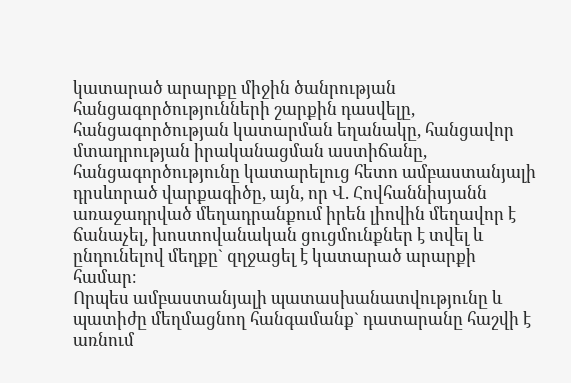կատարած արարքը միջին ծանրության հանցագործությունների շարքին դասվելը, հանցագործության կատարման եղանակը, հանցավոր մտադրության իրականացման աստիճանը, հանցագործությունը կատարելուց հետո ամբաստանյալի դրսևորած վարքագիծը, այն, որ Վ. Հովհաննիսյանն առաջադրված մեղադրանքում իրեն լիովին մեղավոր է ճանաչել, խոստովանական ցուցմունքներ է տվել և ընդունելով մեղքը` զղջացել է կատարած արարքի համար։
Որպես ամբաստանյալի պատասխանատվությունը և պատիժը մեղմացնող հանգամանք` դատարանը հաշվի է առնում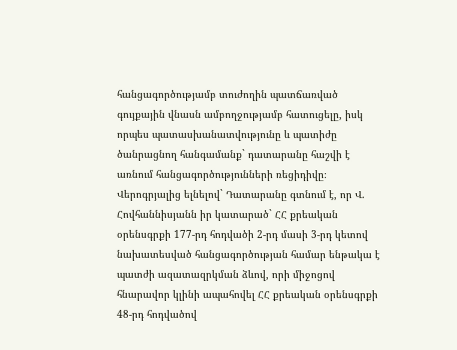հանցագործությամբ տուժողին պատճառված գույքային վնասն ամբողջությամբ հատուցելը, իսկ որպես պատասխանատվությունը և պատիժը ծանրացնող հանգամանք` դատարանը հաշվի է առնում հանցագործությունների ռեցիդիվը։
Վերոգրյալից ելնելով` Դատարանը գտնում է, որ Վ. Հովհաննիսյանն իր կատարած` ՀՀ քրեական օրենսգրքի 177-րդ հոդվածի 2-րդ մասի 3-րդ կետով նախատեսված հանցագործության համար ենթակա է պատժի ազատազրկման ձևով, որի միջոցով հնարավոր կլինի ապահովել ՀՀ քրեական օրենսգրքի 48-րդ հոդվածով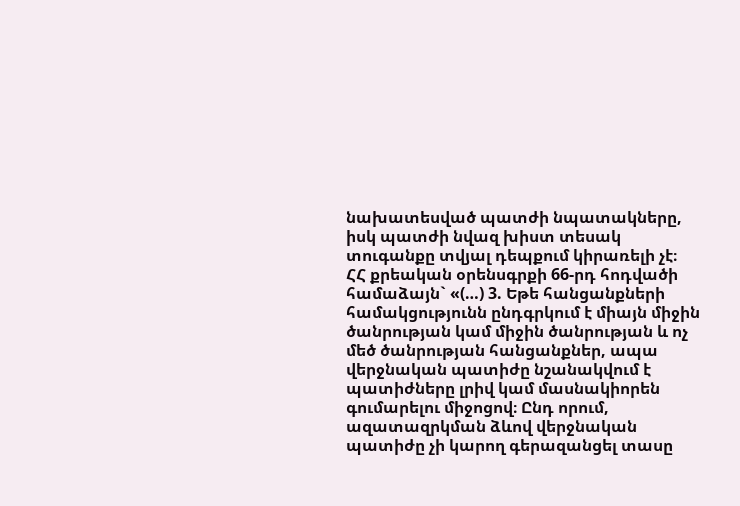նախատեսված պատժի նպատակները, իսկ պատժի նվազ խիստ տեսակ տուգանքը տվյալ դեպքում կիրառելի չէ։
ՀՀ քրեական օրենսգրքի 66-րդ հոդվածի համաձայն` «(…) 3. Եթե հանցանքների համակցությունն ընդգրկում է միայն միջին ծանրության կամ միջին ծանրության և ոչ մեծ ծանրության հանցանքներ, ապա վերջնական պատիժը նշանակվում է պատիժները լրիվ կամ մասնակիորեն գումարելու միջոցով։ Ընդ որում, ազատազրկման ձևով վերջնական պատիժը չի կարող գերազանցել տասը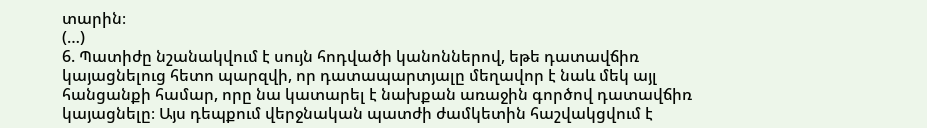տարին։
(…)
6. Պատիժը նշանակվում է սույն հոդվածի կանոններով, եթե դատավճիռ կայացնելուց հետո պարզվի, որ դատապարտյալը մեղավոր է նաև մեկ այլ հանցանքի համար, որը նա կատարել է նախքան առաջին գործով դատավճիռ կայացնելը։ Այս դեպքում վերջնական պատժի ժամկետին հաշվակցվում է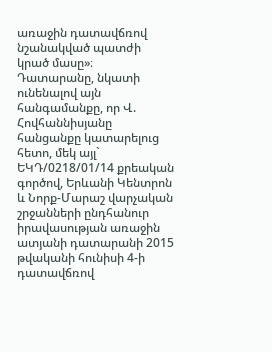առաջին դատավճռով նշանակված պատժի կրած մասը»։
Դատարանը, նկատի ունենալով այն հանգամանքը, որ Վ. Հովհաննիսյանը հանցանքը կատարելուց հետո, մեկ այլ` ԵԿԴ/0218/01/14 քրեական գործով, Երևանի Կենտրոն և Նորք-Մարաշ վարչական շրջանների ընդհանուր իրավասության առաջին ատյանի դատարանի 2015 թվականի հունիսի 4-ի դատավճռով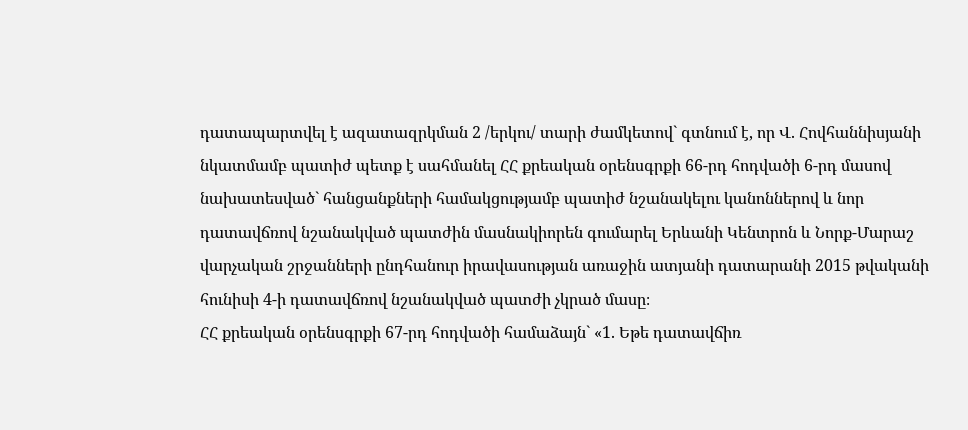դատապարտվել է ազատազրկման 2 /երկու/ տարի ժամկետով` գտնում է, որ Վ. Հովհաննիսյանի նկատմամբ պատիժ պետք է սահմանել ՀՀ քրեական օրենսգրքի 66-րդ հոդվածի 6-րդ մասով նախատեսված` հանցանքների համակցությամբ պատիժ նշանակելու կանոններով և նոր դատավճռով նշանակված պատժին մասնակիորեն գումարել Երևանի Կենտրոն և Նորք-Մարաշ վարչական շրջանների ընդհանուր իրավասության առաջին ատյանի դատարանի 2015 թվականի հունիսի 4-ի դատավճռով նշանակված պատժի չկրած մասը։
ՀՀ քրեական օրենսգրքի 67-րդ հոդվածի համաձայն` «1. Եթե դատավճիռ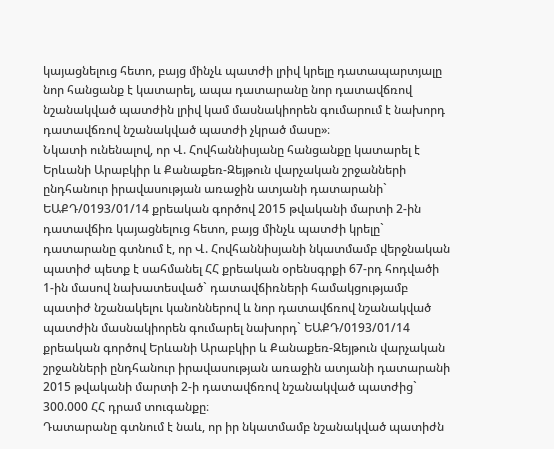կայացնելուց հետո, բայց մինչև պատժի լրիվ կրելը դատապարտյալը նոր հանցանք է կատարել, ապա դատարանը նոր դատավճռով նշանակված պատժին լրիվ կամ մասնակիորեն գումարում է նախորդ դատավճռով նշանակված պատժի չկրած մասը»։
Նկատի ունենալով, որ Վ. Հովհաննիսյանը հանցանքը կատարել է Երևանի Արաբկիր և Քանաքեռ-Զեյթուն վարչական շրջանների ընդհանուր իրավասության առաջին ատյանի դատարանի` ԵԱՔԴ/0193/01/14 քրեական գործով 2015 թվականի մարտի 2-ին դատավճիռ կայացնելուց հետո, բայց մինչև պատժի կրելը` դատարանը գտնում է, որ Վ. Հովհաննիսյանի նկատմամբ վերջնական պատիժ պետք է սահմանել ՀՀ քրեական օրենսգրքի 67-րդ հոդվածի 1-ին մասով նախատեսված` դատավճիռների համակցությամբ պատիժ նշանակելու կանոններով և նոր դատավճռով նշանակված պատժին մասնակիորեն գումարել նախորդ` ԵԱՔԴ/0193/01/14 քրեական գործով Երևանի Արաբկիր և Քանաքեռ-Զեյթուն վարչական շրջանների ընդհանուր իրավասության առաջին ատյանի դատարանի 2015 թվականի մարտի 2-ի դատավճռով նշանակված պատժից` 300.000 ՀՀ դրամ տուգանքը։
Դատարանը գտնում է նաև, որ իր նկատմամբ նշանակված պատիժն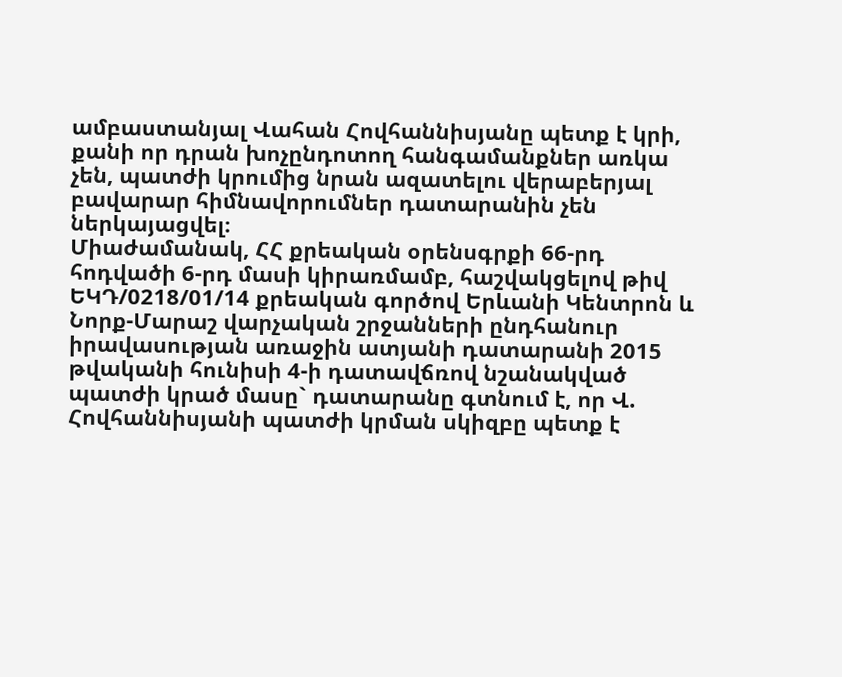ամբաստանյալ Վահան Հովհաննիսյանը պետք է կրի, քանի որ դրան խոչընդոտող հանգամանքներ առկա չեն, պատժի կրումից նրան ազատելու վերաբերյալ բավարար հիմնավորումներ դատարանին չեն ներկայացվել։
Միաժամանակ, ՀՀ քրեական օրենսգրքի 66-րդ հոդվածի 6-րդ մասի կիրառմամբ, հաշվակցելով թիվ ԵԿԴ/0218/01/14 քրեական գործով Երևանի Կենտրոն և Նորք-Մարաշ վարչական շրջանների ընդհանուր իրավասության առաջին ատյանի դատարանի 2015 թվականի հունիսի 4-ի դատավճռով նշանակված պատժի կրած մասը` դատարանը գտնում է, որ Վ. Հովհաննիսյանի պատժի կրման սկիզբը պետք է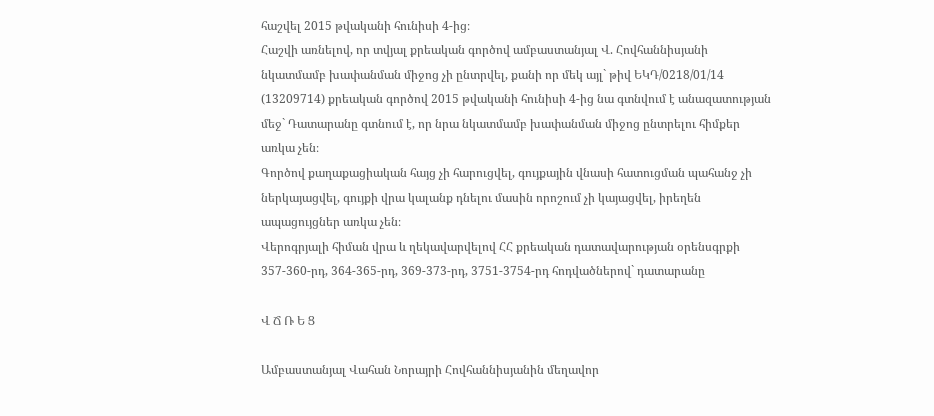հաշվել 2015 թվականի հունիսի 4-ից։
Հաշվի առնելով, որ տվյալ քրեական գործով ամբաստանյալ Վ. Հովհաննիսյանի նկատմամբ խափանման միջոց չի ընտրվել, քանի որ մեկ այլ` թիվ ԵԿԴ/0218/01/14 (13209714) քրեական գործով 2015 թվականի հունիսի 4-ից նա գտնվում է անազատության մեջ` Դատարանը գտնում է, որ նրա նկատմամբ խափանման միջոց ընտրելու հիմքեր առկա չեն։
Գործով քաղաքացիական հայց չի հարուցվել, գույքային վնասի հատուցման պահանջ չի ներկայացվել, գույքի վրա կալանք դնելու մասին որոշում չի կայացվել, իրեղեն ապացույցներ առկա չեն։
Վերոգրյալի հիման վրա և ղեկավարվելով ՀՀ քրեական դատավարության օրենսգրքի 357-360-րդ, 364-365-րդ, 369-373-րդ, 3751-3754-րդ հոդվածներով` դատարանը

Վ Ճ Ռ Ե Ց

Ամբաստանյալ Վահան Նորայրի Հովհաննիսյանին մեղավոր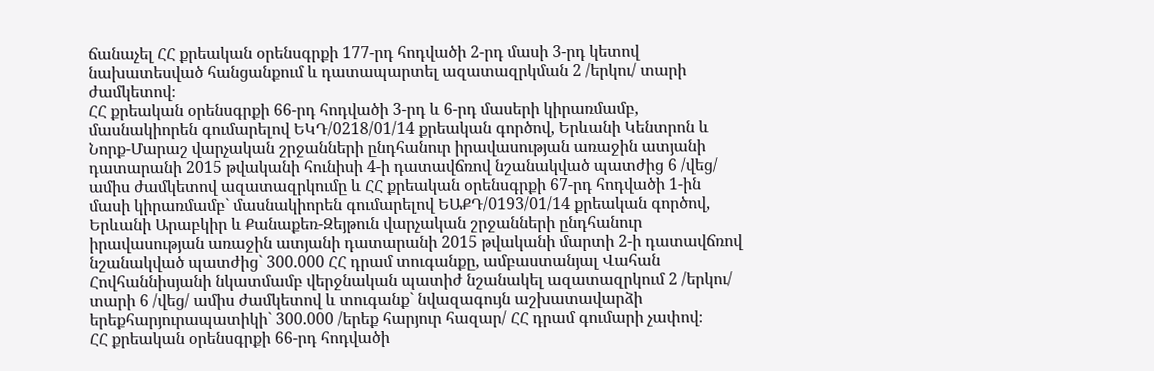ճանաչել ՀՀ քրեական օրենսգրքի 177-րդ հոդվածի 2-րդ մասի 3-րդ կետով նախատեսված հանցանքում և դատապարտել ազատազրկման 2 /երկու/ տարի ժամկետով։
ՀՀ քրեական օրենսգրքի 66-րդ հոդվածի 3-րդ և 6-րդ մասերի կիրառմամբ, մասնակիորեն գումարելով ԵԿԴ/0218/01/14 քրեական գործով, Երևանի Կենտրոն և Նորք-Մարաշ վարչական շրջանների ընդհանուր իրավասության առաջին ատյանի դատարանի 2015 թվականի հունիսի 4-ի դատավճռով նշանակված պատժից 6 /վեց/ ամիս ժամկետով ազատազրկումը և ՀՀ քրեական օրենսգրքի 67-րդ հոդվածի 1-ին մասի կիրառմամբ` մասնակիորեն գումարելով ԵԱՔԴ/0193/01/14 քրեական գործով, Երևանի Արաբկիր և Քանաքեռ-Զեյթուն վարչական շրջանների ընդհանուր իրավասության առաջին ատյանի դատարանի 2015 թվականի մարտի 2-ի դատավճռով նշանակված պատժից` 300.000 ՀՀ դրամ տուգանքը, ամբաստանյալ Վահան Հովհաննիսյանի նկատմամբ վերջնական պատիժ նշանակել ազատազրկում 2 /երկու/ տարի 6 /վեց/ ամիս ժամկետով և տուգանք` նվազագույն աշխատավարձի երեքհարյուրապատիկի` 300.000 /երեք հարյուր հազար/ ՀՀ դրամ գումարի չափով։
ՀՀ քրեական օրենսգրքի 66-րդ հոդվածի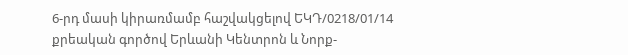6-րդ մասի կիրառմամբ հաշվակցելով ԵԿԴ/0218/01/14 քրեական գործով Երևանի Կենտրոն և Նորք-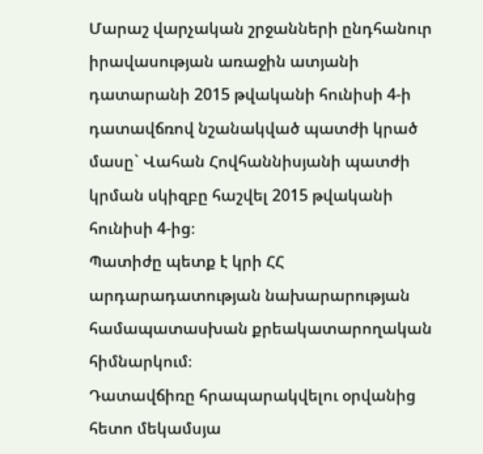Մարաշ վարչական շրջանների ընդհանուր իրավասության առաջին ատյանի դատարանի 2015 թվականի հունիսի 4-ի դատավճռով նշանակված պատժի կրած մասը` Վահան Հովհաննիսյանի պատժի կրման սկիզբը հաշվել 2015 թվականի հունիսի 4-ից։
Պատիժը պետք է կրի ՀՀ արդարադատության նախարարության համապատասխան քրեակատարողական հիմնարկում։
Դատավճիռը հրապարակվելու օրվանից հետո մեկամսյա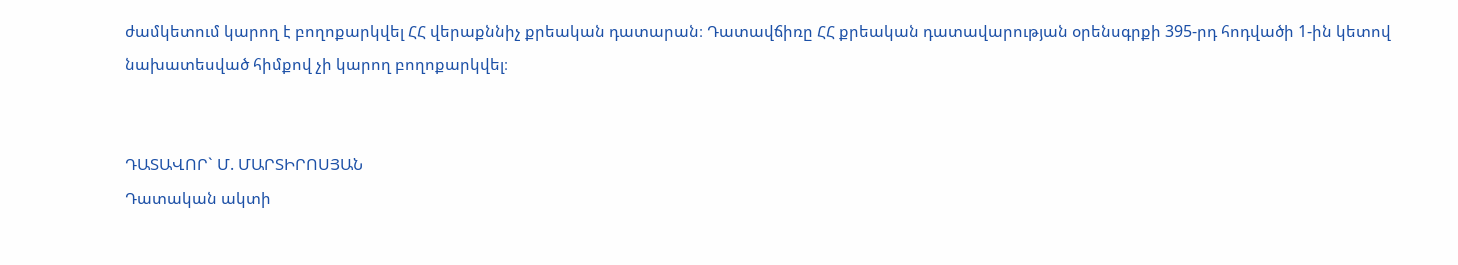ժամկետում կարող է բողոքարկվել ՀՀ վերաքննիչ քրեական դատարան։ Դատավճիռը ՀՀ քրեական դատավարության օրենսգրքի 395-րդ հոդվածի 1-ին կետով նախատեսված հիմքով չի կարող բողոքարկվել։


ԴԱՏԱՎՈՐ` Մ. ՄԱՐՏԻՐՈՍՅԱՆ
Դատական ակտի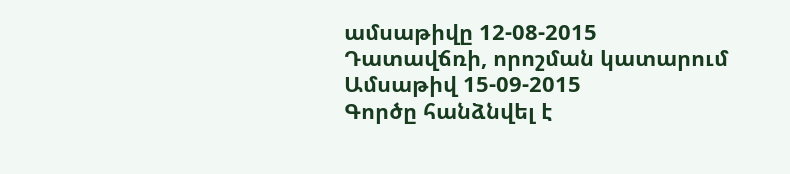ամսաթիվը 12-08-2015
Դատավճռի, որոշման կատարում
Ամսաթիվ 15-09-2015
Գործը հանձնվել է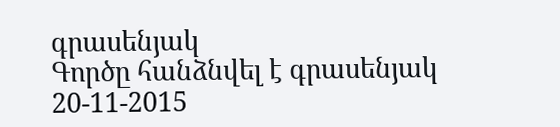գրասենյակ
Գործը հանձնվել է գրասենյակ 20-11-2015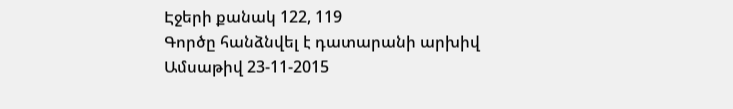Էջերի քանակ 122, 119
Գործը հանձնվել է դատարանի արխիվ
Ամսաթիվ 23-11-2015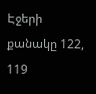Էջերի քանակը 122, 119